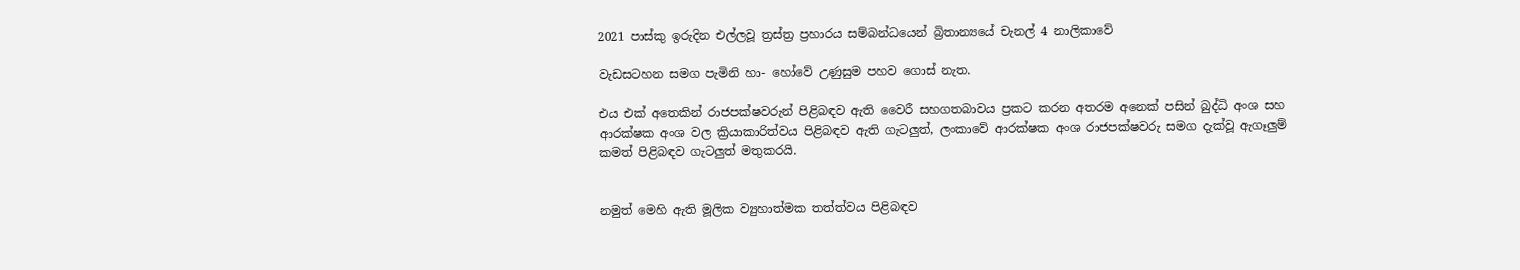2021 පාස්කු ඉරුදින එල්ලවූ ත්‍රස්ත්‍ර ප්‍රහාරය සම්බන්ධයෙන් බ්‍රිතාන්‍යයේ චැනල් 4 නාලිකාවේ

වැඩසටහන සමග පැමිනි හා- හෝවේ උණුසුම පහව ගොස් නැත.

එය එක් අතෙකින් රාජපක්ෂවරුන් පිළිබඳව ඇති වෛරී සහගතබාවය ප්‍රකට කරන අතරම අනෙක් පසින් බුද්ධි අංශ සහ ආරක්ෂක අංශ වල ක්‍රියාකාරිත්වය පිළිබඳව ඇති ගැටලුත්, ලංකාවේ ආරක්ෂක අංශ රාජපක්ෂවරු සමග දැක්වූ ඇගෑලුම් කමත් පිළිබඳව ගැටලුත් මතුකරයි.


නමුත් මෙහි ඇති මූලික ව්‍යුහාත්මක තත්ත්වය පිළිබඳව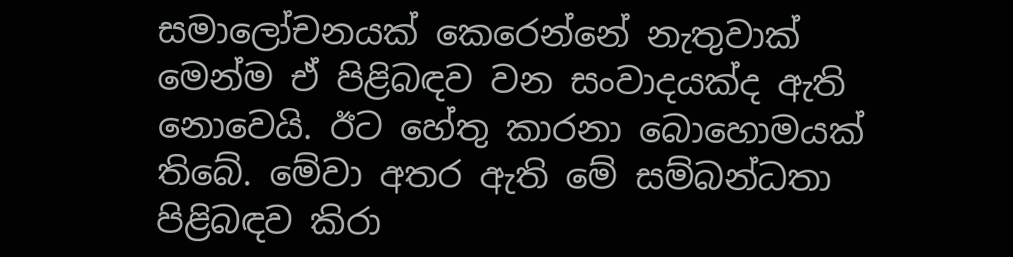සමාලෝචනයක් කෙරෙන්නේ නැතුවාක් මෙන්ම ඒ පිළිබඳව වන සංවාදයක්ද ඇති නොවෙයි. ඊට හේතු කාරනා බොහොමයක් තිබේ. මේවා අතර ඇති මේ සම්බන්ධතා පිළිබඳව කිරා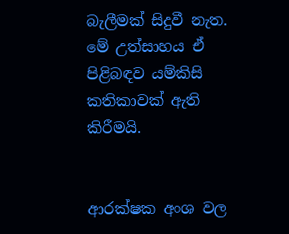බැලීමක් සිදුවී නැත. මේ උත්සාහය ඒ පිළිබඳව යම්කිසි කතිකාවක් ඇති කිරීමයි.


ආරක්ෂක අංශ වල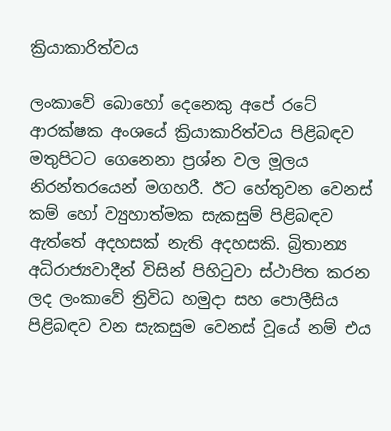ක්‍රියාකාරිත්වය

ලංකාවේ බොහෝ දෙනෙකු අපේ රටේ ආරක්ෂක අංශයේ ක්‍රියාකාරිත්වය පිළිබඳව මතුපිටට ගෙනෙනා ප්‍රශ්න වල මූලය නිරන්තරයෙන් මගහරී. ඊට හේතුවන වෙනස් කම් හෝ ව්‍යුහාත්මක සැකසුම් පිළිබඳව ඇත්තේ අදහසක් නැති අදහසකි. බ්‍රිතාන්‍ය අධිරාජ්‍යවාදීන් විසින් පිහිටුවා ස්ථාපිත කරන ලද ලංකාවේ ත්‍රිවිධ හමුදා සහ පොලීසිය පිළිබඳව වන සැකසුම වෙනස් වූයේ නම් එය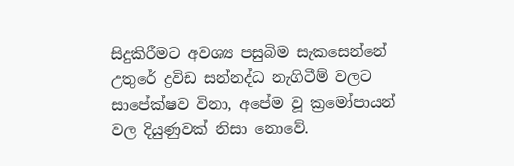සිදුකිරීමට අවශ්‍ය පසුබිම සැකසෙන්නේ උතුරේ ද්‍රවිඩ සන්නද්ධ නැගිටීම් වලට සාපේක්ෂව විනා, අපේම වූ ක්‍රමෝපායන් වල දියුණුවක් නිසා නොවේ.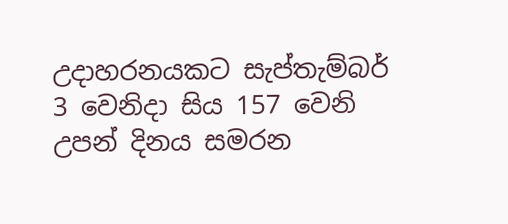උදාහරනයකට සැප්තැම්බර් 3 වෙනිදා සිය 157 වෙනි උපන් දිනය සමරන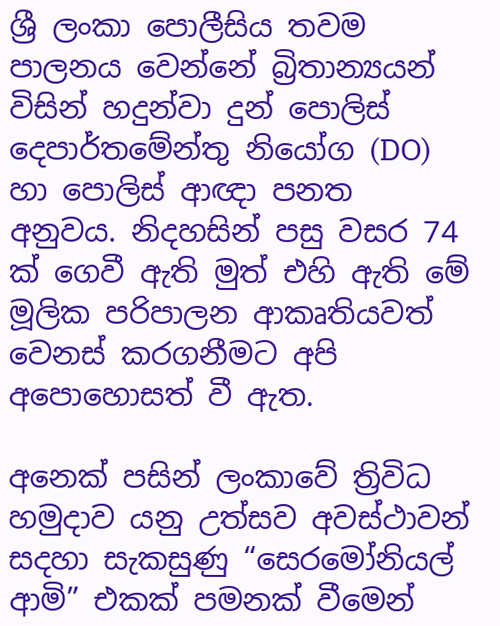ශ්‍රී ලංකා පොලීසිය තවම පාලනය වෙන්නේ බ්‍රිතාන්‍යයන් විසින් හදුන්වා දුන් පොලිස් දෙපාර්තමේන්තු නියෝග (DO) හා පොලිස් ආඥා පනත අනුවය. නිදහසින් පසු වසර 74 ක් ගෙවී ඇති මුත් එහි ඇති මේ මූලික පරිපාලන ආකෘතියවත් වෙනස් කරගනීමට අපි අපොහොසත් වී ඇත.

අනෙක් පසින් ලංකාවේ ත්‍රිවිධ හමුදාව යනු උත්සව අවස්ථාවන් සදහා සැකසුණු “සෙරමෝනියල් ආමි” එකක් පමනක් වීමෙන්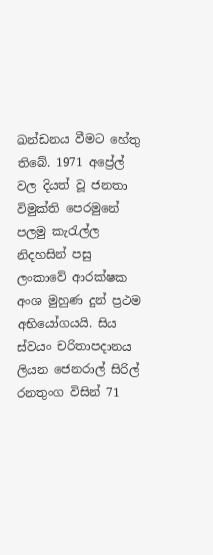ඛන්ඩනය වීමට හේතු තිබේ. 1971 අප්‍රේල් වල දියත් වූ ජනතා විමුක්ති පෙරමුනේ පලමු කැරැල්ල නිදහසින් පසු ලංකාවේ ආරක්ෂක අංශ මුහුණ දුන් ප්‍රථම අභියෝගයයි. සිය ස්වයං චරිතාපදානය ලියන ජෙනරාල් සිරිල් රනතුංග විසින් 71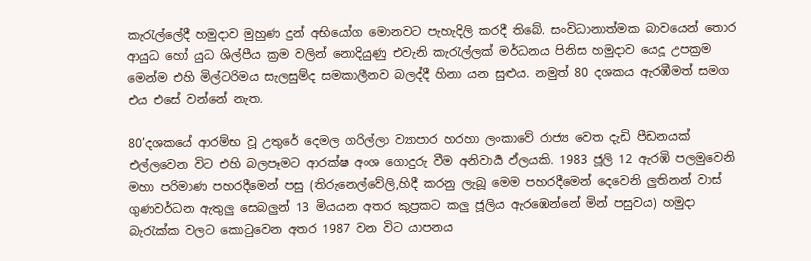කැරැල්ලේදී හමුදාව මුහුණ දුන් අභියෝග මොනවට පැහැදිලි කරදී තිබේ. සංවිධානාත්මක බාවයෙන් තොර ආයුධ හෝ යුධ ශිල්පීය ක්‍රම වලින් නොදියුණු එවැනි කැරැල්ලක් මර්ධනය පිනිස හමුදාව යෙදූ උපක්‍රම මෙන්ම එහි මිල්ටරිමය සැලසුම්ද සමකාලීනව බලද්දී හිනා යන සුළුය. නමුත් 80 දශකය ඇරඹීමත් සමග එය එසේ වන්නේ නැත.

80’දශකයේ ආරම්භ වූ උතුරේ දෙමල ගරිල්ලා ව්‍යාපාර හරහා ලංකාවේ රාජ්‍ය වෙත දැඩි පීඩනයක් එල්ලවෙන විට එහි බලපෑමට ආරක්ෂ අංශ ගොදුරු වීම අනිවාර්‍ය ඵ්ලයකි. 1983 ජූලි 12 ඇරඹි පලමුවෙනි මහා පරිමාණ පහරදීමෙන් පසු (තිරුනෙල්වේලි,හිදී කරනු ලැබූ මෙම පහරදීමෙන් දෙවෙනි ලුතිනන් වාස් ගුණවර්ධන ඇතුලු සෙබලුන් 13 මියයන අතර කුප්‍රකට කලු ජූලිය ඇරඹෙන්නේ මින් පසුවය) හමුදා බැරැක්ක වලට කොටුවෙන අතර 1987 වන විට යාපනය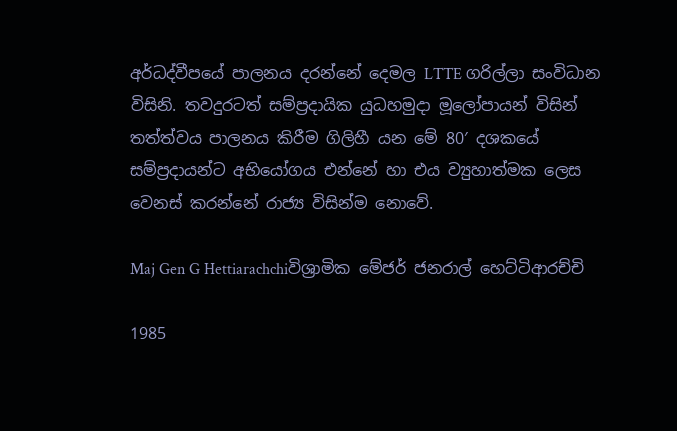අර්ධද්වීපයේ පාලනය දරන්නේ දෙමල LTTE ගරිල්ලා සංවිධාන විසිනි. තවදුරටත් සම්ප්‍රදායික යුධහමුදා මූලෝපායන් විසින් තත්ත්වය පාලනය කිරීම ගිලිහී යන මේ 80′ දශකයේ සම්ප්‍රදායන්ට අභියෝගය එන්නේ හා එය ව්‍යුහාත්මක ලෙස වෙනස් කරන්නේ රාජ්‍ය විසින්ම නොවේ.

Maj Gen G Hettiarachchiවිශ්‍රාමික මේජර් ජනරාල් හෙට්ටිආරච්චි

1985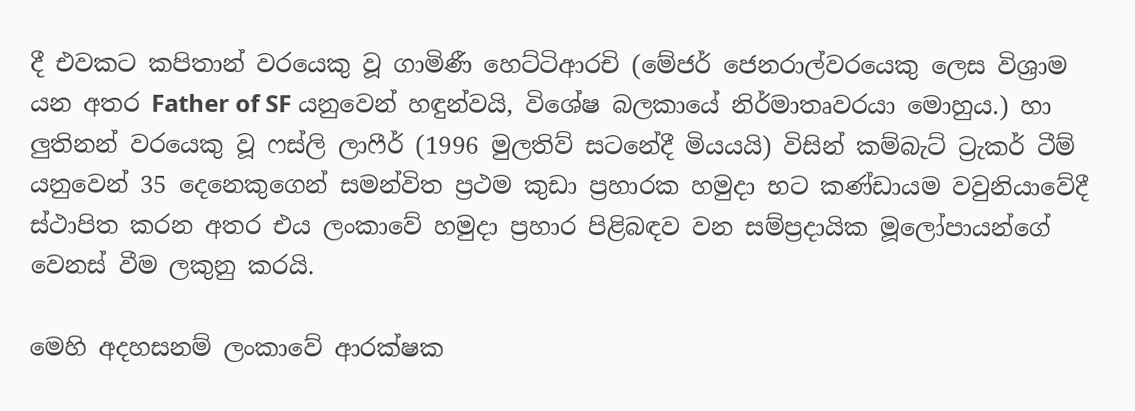දී එවකට කපිතාන් වරයෙකු වූ ගාමිණී හෙට්ටිආරචි (මේජර් ජෙනරාල්වරයෙකු ලෙස විශ්‍රාම යන අතර Father of SF යනුවෙන් හඳුන්වයි, විශේෂ බලකායේ නිර්මාතෘවරයා මොහුය.) හා ලුතිනන් වරයෙකු වූ ෆස්ලි ලාෆීර් (1996 මුලතිව් සටනේදී මියයයි) විසින් කම්බැට් ට්‍රැකර් ටීම් යනුවෙන් 35 දෙනෙකුගෙන් සමන්විත ප්‍රථම කුඩා ප්‍රහාරක හමුදා භට කණ්ඩායම වවුනියාවේදී ස්ථාපිත කරන අතර එය ලංකාවේ හමුදා ප්‍රහාර පිළිබඳව වන සම්ප්‍රදායික මූලෝපායන්ගේ වෙනස් වීම ලකුනු කරයි.

මෙහි අදහසනම් ලංකාවේ ආරක්ෂක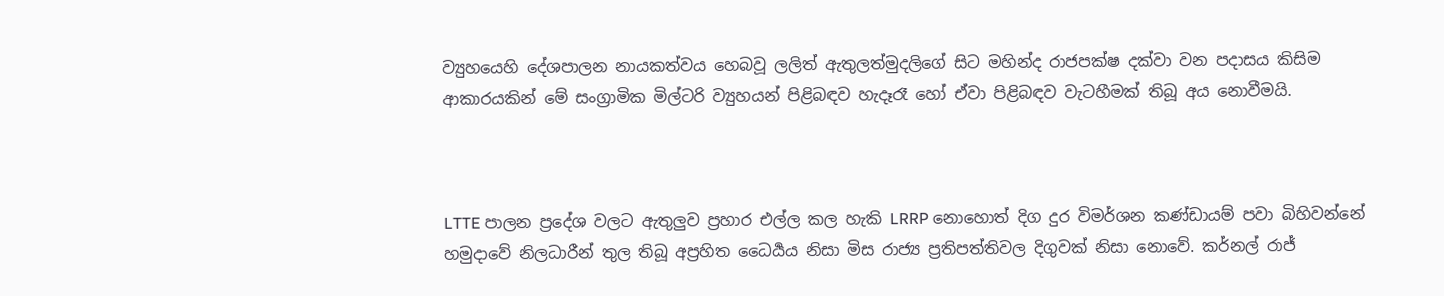ව්‍යුහයෙහි දේශපාලන නායකත්වය හෙබවූ ලලිත් ඇතුලත්මුදලිගේ සිට මහින්ද රාජපක්ෂ දක්වා වන පදාසය කිසිම ආකාරයකින් මේ සංග්‍රාමික මිල්ටරි ව්‍යුහයන් පිළිබඳව හැදෑරෑ හෝ ඒවා පිළිබඳව වැටහීමක් තිබූ අය නොවීමයි.



LTTE පාලන ප්‍රදේශ වලට ඇතුලුව ප්‍රහාර එල්ල කල හැකි LRRP නොහොත් දිග දුර විමර්ශන කණ්ඩායම් පවා බිහිවන්නේ හමුදාවේ නිලධාරීන් තුල තිබූ අප්‍රහිත ධෛර්‍යය නිසා මිස රාජ්‍ය ප්‍රතිපත්තිවල දිගුවක් නිසා නොවේ. කර්නල් රාජ්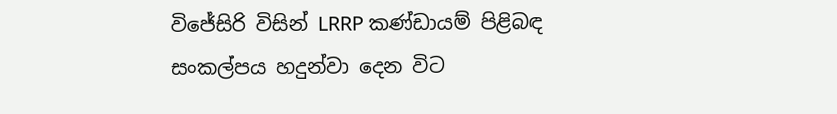විජේසිරි විසින් LRRP කණ්ඩායම් පිළිබඳ සංකල්පය හදුන්වා දෙන විට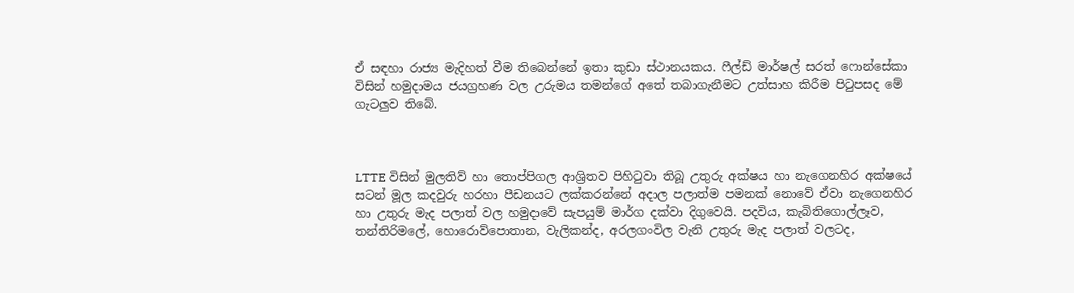ඒ සඳහා රාජ්‍ය මැදිහත් වීම තිබෙන්නේ ඉතා කුඩා ස්ථානයකය. ෆීල්ඩ් මාර්ෂල් සරත් ෆොන්සේකා විසින් හමුදාමය ජයග්‍රහණ වල උරුමය තමන්ගේ අතේ තබාගැනීමට උත්සාහ කිරීම පිටුපසද මේ ගැටලුව තිබේ.



LTTE විසින් මුලතිව් හා තොප්පිගල ආශ්‍රිතව පිහිටුවා තිබූ උතුරු අක්ෂය හා නැගෙනහිර අක්ෂයේ සටන් මූල කදවුරු හරහා පීඩනයට ලක්කරන්නේ අදාල පලාත්ම පමනක් නොවේ ඒවා නැගෙනහිර හා උතුරු මැද පලාත් වල හමුදාවේ සැපයුම් මාර්ග දක්වා දිගුවෙයි. පදවිය, කැබිතිගොල්ලෑව, තන්තිරිමලේ, හොරොව්පොතාන, වැලිකන්ද, අරලගංවිල වැනි උතුරු මැද පලාත් වලටද,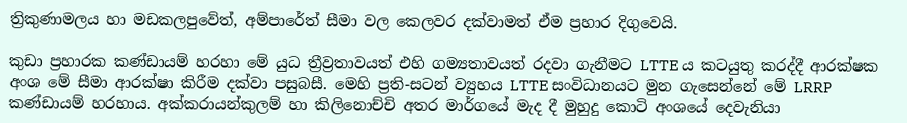ත්‍රිකුණාමලය හා මඩකලපුවේත්, අම්පාරේත් සීමා වල කෙලවර දක්වාමත් ඒම ප්‍රහාර දිගුවෙයි.

කුඩා ප්‍රහාරක කණ්ඩායම් හරහා මේ යුධ ත්‍රීව්‍රතාවයත් එහි ගම්‍යතාවයත් රදවා ගැනීමට LTTE ය කටයුතු කරද්දී ආරක්ෂක අංශ මේ සීමා ආරක්ෂා කිරීම දක්වා පසුබසී. මෙහි ප්‍රති-සටන් ව්‍යුහය LTTE සංවිධානයට මුන ගැසෙන්නේ මේ LRRP කණ්ඩායම් හරහාය. අක්කරායන්කුලම් හා කිලිනොච්චි අතර මාර්ගයේ මැද දී මුහුදු කොටි අංශයේ දෙවැනියා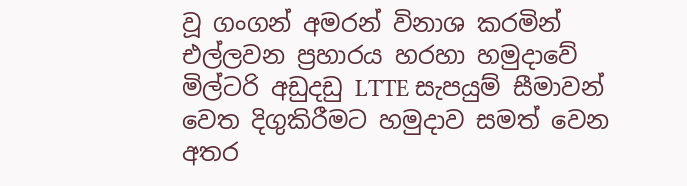වූ ගංගන් අමරන් විනාශ කරමින් එල්ලවන ප්‍රහාරය හරහා හමුදාවේ මිල්ටරි අඩුදඩු LTTE සැපයුම් සීමාවන් වෙත දිගුකිරීමට හමුදාව සමත් වෙන අතර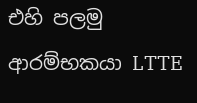එහි පලමු ආරම්භකයා LTTE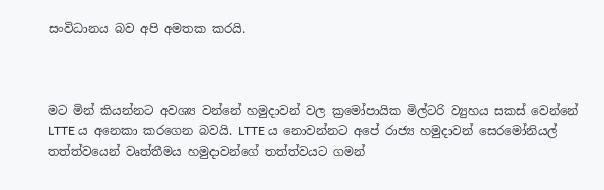සංවිධානය බව අපි අමතක කරයි.



මට මින් කියන්නට අවශ්‍ය වන්නේ හමුදාවන් වල ක්‍රමෝපායික මිල්ටරි ව්‍යුහය සකස් වෙන්නේ LTTE ය අනෙකා කරගෙන බවයි. LTTE ය නොවන්නට අපේ රාජ්‍ය හමුදාවන් සෙරමෝනියල් තත්ත්වයෙන් වෘත්තීමය හමුදාවන්ගේ තත්ත්වයට ගමන්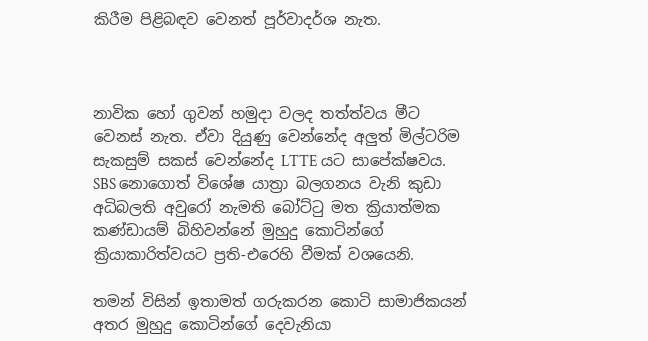කිරීම පිළිබඳව වෙනත් පූර්වාදර්ශ නැත.



නාවික හෝ ගුවන් හමුදා වලද තත්ත්වය මීට වෙනස් නැත. ඒවා දියුණු වෙන්නේද අලුත් මිල්ටරිම සැකසුම් සකස් වෙන්නේද LTTE යට සාපේක්ෂවය. SBS නොගොත් විශේෂ යාත්‍රා බලගනය වැනි කුඩා අධිබලති අවුරෝ නැමති බෝට්ටු මත ක්‍රියාත්මක කණ්ඩායම් බිහිවන්නේ මුහුදු කොටින්ගේ ක්‍රියාකාරිත්වයට ප්‍රති-එරෙහි වීමක් වශයෙනි.

තමන් විසින් ඉතාමත් ගරුකරන කොටි සාමාජිකයන් අතර මුහුදු කොටින්ගේ දෙවැනියා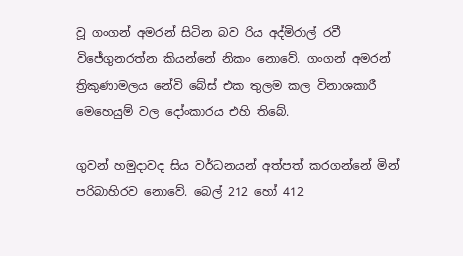වූ ගංගන් අමරන් සිටින බව රිය අද්මිරාල් රවී විජේගුනරත්න කියන්නේ නිකං නොවේ. ගංගන් අමරන් ත්‍රිකුණාමලය නේවි බේස් එක තුලම කල විනාශකාරී මෙහෙයුම් වල දෝංකාරය එහි තිබේ.

ගුවන් හමුදාවද සිය වර්ධනයන් අත්පත් කරගන්නේ මින් පරිබාහිරව නොවේ. බෙල් 212 හෝ 412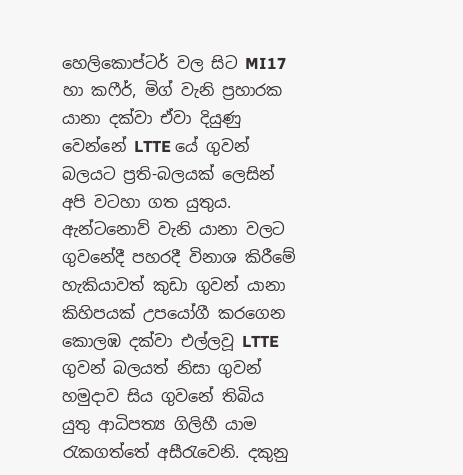හෙලිකොප්ටර් වල සිට MI17 හා කෆීර්, මිග් වැනි ප්‍රහාරක යානා දක්වා ඒවා දියුණු වෙන්නේ LTTE යේ ගුවන් බලයට ප්‍රති-බලයක් ලෙසින් අපි වටහා ගත යුතුය. ඇන්ටනොව් වැනි යානා වලට ගුවනේදී පහරදී විනාශ කිරීමේ හැකියාවත් කුඩා ගුවන් යානා කිහිපයක් උපයෝගී කරගෙන කොලඹ දක්වා එල්ලවූ LTTE ගුවන් බලයත් නිසා ගුවන් හමුදාව සිය ගුවනේ තිබිය යුතු ආධිපත්‍ය ගිලිහී යාම රැකගත්තේ අසීරැවෙනි. දකුනු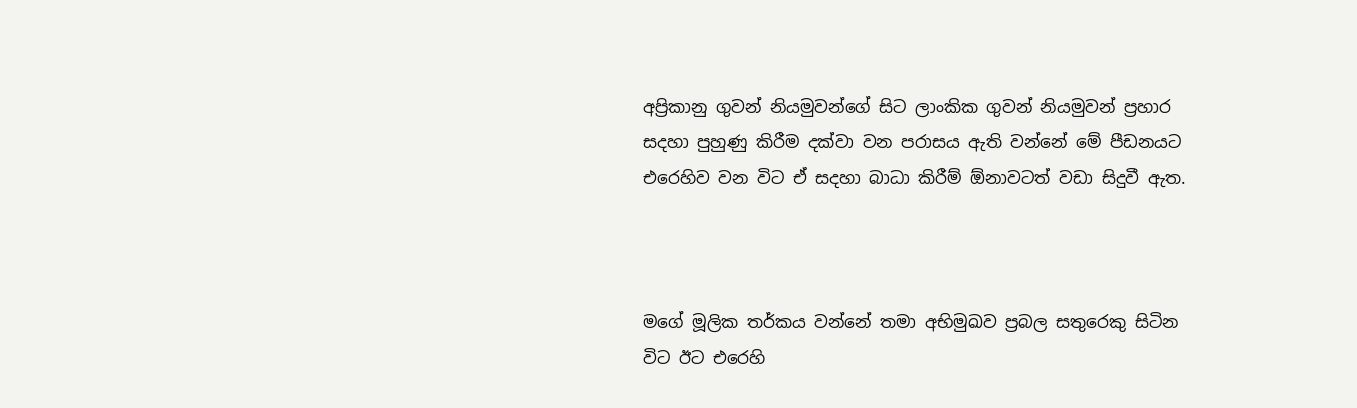අප්‍රිකානු ගුවන් නියමුවන්ගේ සිට ලාංකික ගුවන් නියමුවන් ප්‍රහාර සදහා පුහුණු කිරීම දක්වා වන පරාසය ඇති වන්නේ මේ පීඩනයට එරෙහිව වන විට ඒ සදහා බාධා කිරීම් ඕනාවටත් වඩා සිදුවී ඇත.



මගේ මූලික තර්කය වන්නේ තමා අභිමුඛව ප්‍රබල සතුරෙකු සිටින විට ඊට එරෙහි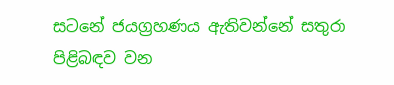සටනේ ජයග්‍රහණය ඇතිවන්නේ සතුරා පිළිබඳව වන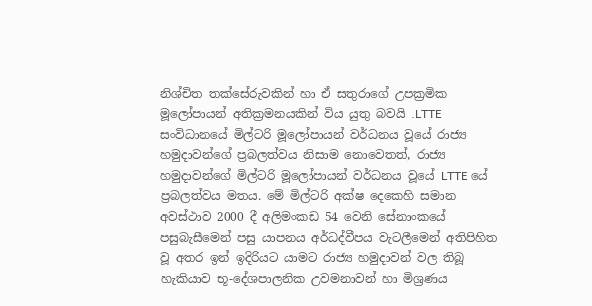නිශ්චිත තක්සේරුවකින් හා ඒ සතුරාගේ උපක්‍රමික මූලෝපායන් අතික්‍රමනයකින් විය යුතු බවයි .LTTE සංවිධානයේ මිල්ටරි මූලෝපායන් වර්ධනය වූයේ රාජ්‍ය හමුදාවන්ගේ ප්‍රබලත්වය නිසාම නොවෙතත්, රාජ්‍ය හමුදාවන්ගේ මිල්ටරි මූලෝපායන් වර්ධනය වූයේ LTTE යේ ප්‍රබලත්වය මතය. මේ මිල්ටරි අක්ෂ දෙකෙහි සමාන අවස්ථාව 2000 දී අලිමංකඩ 54 වෙනි සේනාංකයේ පසුබැසීමෙන් පසු යාපනය අර්ධද්වීපය වැටලීමෙන් අතිපිහිත වූ අතර ඉන් ඉදිරියට යාමට රාජ්‍ය හමුදාවන් වල තිබූ හැකියාව භූ-දේශපාලනික උවමනාවන් හා මිශ්‍රණය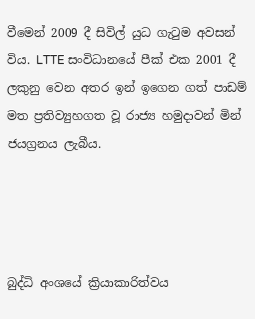වීමෙන් 2009 දී සිවිල් යුධ ගැටුම අවසන් විය. LTTE සංවිධානයේ පීක් එක 2001 දී ලකුනු වෙන අතර ඉන් ඉගෙන ගත් පාඩම් මත ප්‍රතිව්‍යුහගත වූ රාජ්‍ය හමුදාවන් මින් ජයග්‍රනය ලැබීය.




බුද්ධි අංශයේ ක්‍රියාකාරිත්වය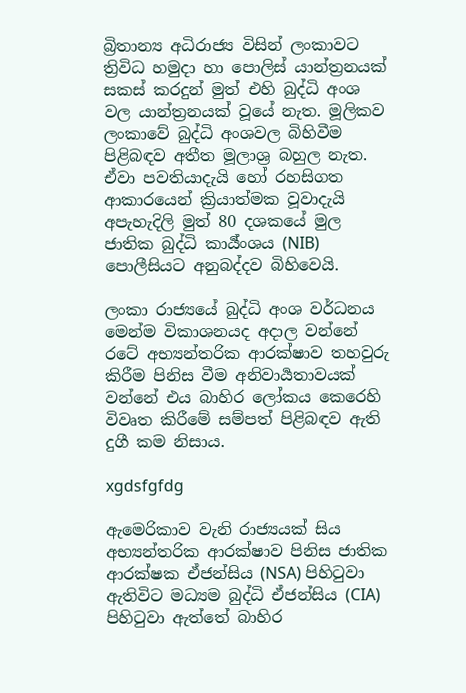බ්‍රිතාන්‍ය අධිරාජ්‍ය විසින් ලංකාවට ත්‍රිවිධ හමුදා හා පොලිස් යාන්ත්‍රනයක් සකස් කරදුන් මුත් එහි බුද්ධි අංශ වල යාන්ත්‍රනයක් වූයේ නැත. මූලිකව ලංකාවේ බුද්ධි අංශවල බිහිවීම පිළිබඳව අතීත මූලාශ්‍ර බහුල නැත. ඒවා පවතියාදැයි හෝ රහසිගත ආකාරයෙන් ක්‍රියාත්මක වූවාදැයි අපැහැදිලි මුත් 80 දශකයේ මුල ජාතික බුද්ධි කාර්‍ය්ංශය (NIB) පොලීසියට අනුබද්දව බිහිවෙයි.

ලංකා රාජ්‍යයේ බුද්ධි අංශ වර්ධනය මෙන්ම විකාශනයද අදාල වන්නේ රටේ අභ්‍යන්තරික ආරක්ෂාව තහවුරු කිරීම පිනිස වීම අනිවාර්‍යතාවයක් වන්නේ එය බාහිර ලෝකය කෙරෙහි විවෘත කිරීමේ සම්පත් පිළිබඳව ඇති දුගී කම නිසාය.

xgdsfgfdg

ඇමෙරිකාව වැනි රාජ්‍යයක් සිය අභ්‍යන්තරික ආරක්ෂාව පිනිස ජාතික ආරක්ෂක ඒජන්සිය (NSA) පිහිටුවා ඇතිවිට මධ්‍යම බුද්ධි ඒජන්සිය (CIA) පිහිටුවා ඇත්තේ බාහිර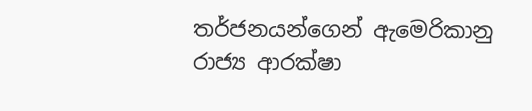තර්ජනයන්ගෙන් ඇමෙරිකානු රාජ්‍ය ආරක්ෂා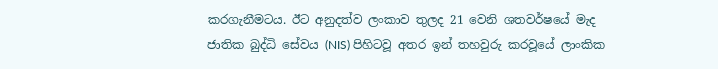කරගැනීමටය. ඊට අනුදත්ව ලංකාව තුලද 21 වෙනි ශතවර්ෂයේ මැද ජාතික බුද්ධි සේවය (NIS) පිහිටවූ අතර ඉන් තහවුරු කරවූයේ ලාංකික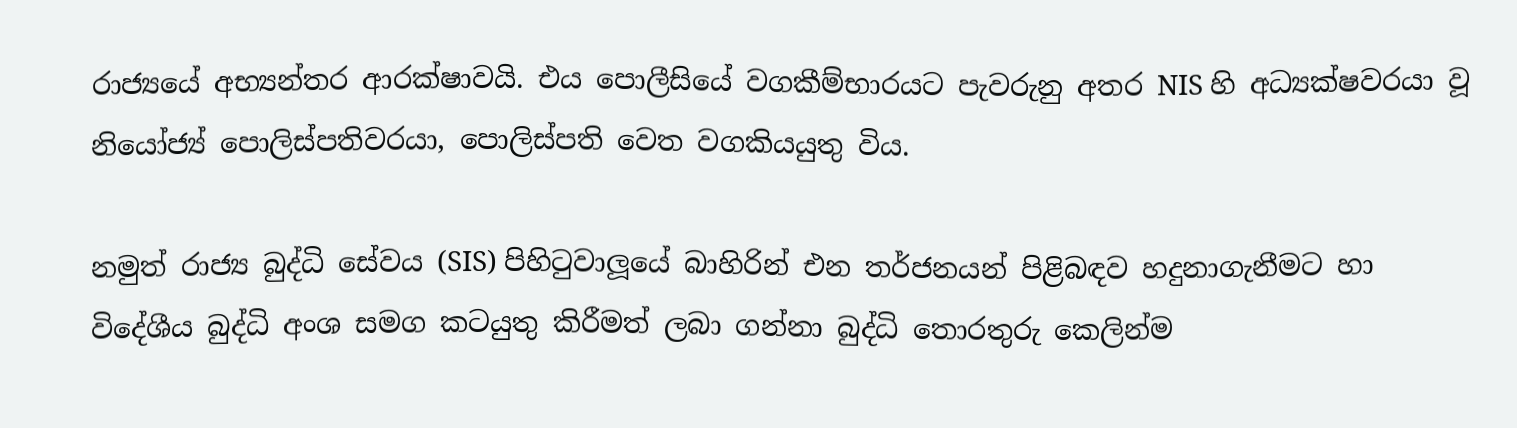රාජ්‍යයේ අභ්‍යන්තර ආරක්ෂාවයි. එය පොලීසියේ වගකීම්භාරයට පැවරුනු අතර NIS හි අධ්‍යක්ෂවරයා වූ නියෝජ්‍ය් පොලිස්පතිවරයා, පොලිස්පති වෙත වගකියයුතු විය.

නමුත් රාජ්‍ය බුද්ධි සේවය (SIS) පිහිටුවාලූයේ බාහිරින් එන තර්ජනයන් පිළිබඳව හදුනාගැනීමට හා විදේශීය බුද්ධි අංශ සමග කටයුතු කිරීමත් ලබා ගන්නා බුද්ධි තොරතුරු කෙලින්ම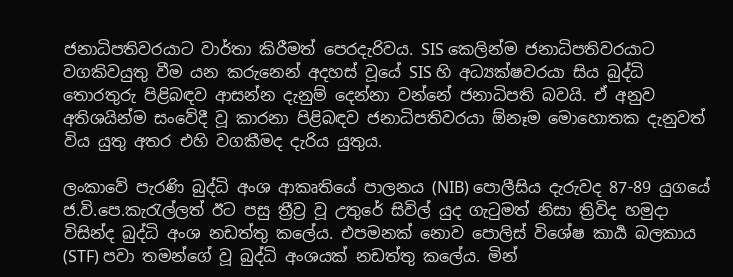ජනාධිපතිවරයාට වාර්තා කිරීමත් පෙරදැරිවය. SIS කෙලින්ම ජනාධිපතිවරයාට වගකිවයුතු වීම යන කරුනෙන් අදහස් වූයේ SIS හි අධ්‍යක්ෂවරයා සිය බුද්ධි තොරතුරු පිළිබඳව ආසන්න දැනුම් දෙන්නා වන්නේ ජනාධිපති බවයි. ඒ අනුව අතිශයින්ම සංවේදී වූ කාරනා පිළිබඳව ජනාධිපතිවරයා ඕනෑම මොහොතක දැනුවත් විය යුතු අතර එහි වගකීමද දැරිය යුතුය.

ලංකාවේ පැරණි බුද්ධි අංශ ආකෘතියේ පාලනය (NIB) පොලීසිය දැරුවද 87-89 යුගයේ ජ.වි.පෙ.කැරැල්ලත් ඊට පසු ත්‍රීව්‍ර වූ උතුරේ සිවිල් යුද ගැටුමත් නිසා ත්‍රිවිද හමුදා විසින්ද බුද්ධි අංශ නඩත්තු කලේය. එපමනක් නොව පොලිස් විශේෂ කාර්‍ය බලකාය (STF) පවා තමන්ගේ වූ බුද්ධි අංශයක් නඩත්තු කලේය. මින්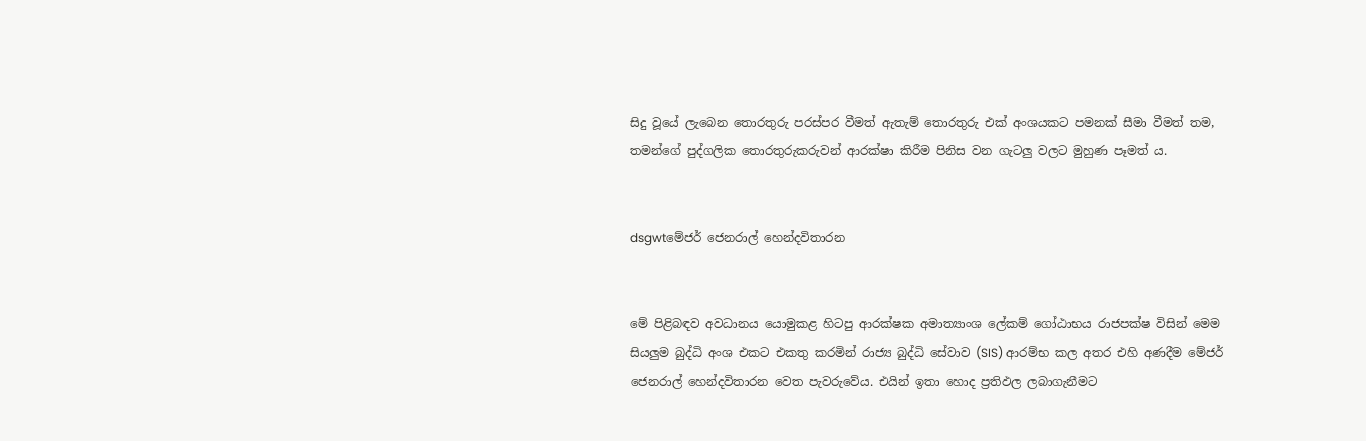සිදු වූයේ ලැබෙන තොරතුරු පරස්පර වීමත් ඇතැම් තොරතුරු එක් අංශයකට පමනක් සීමා වීමත් තම, තමන්ගේ පුද්ගලික තොරතුරුකරුවන් ආරක්ෂා කිරීම පිනිස වන ගැටලු වලට මුහුණ පෑමත් ය.


dsgwtමේජර් ජෙනරාල් හෙන්දවිතාරන


මේ පිළිබඳව අවධානය යොමුකළ හිටපු ආරක්ෂක අමාත්‍යාංශ ලේකම් ගෝඨාභය රාජපක්ෂ විසින් මෙම සියලුම බුද්ධි අංශ එකට එකතු කරමින් රාජ්‍ය බුද්ධි සේවාව (SIS) ආරම්භ කල අතර එහි අණදීම මේජර් ජෙනරාල් හෙන්දවිතාරන වෙත පැවරුවේය. එයින් ඉතා හොද ප්‍රතිඵල ලබාගැනීමට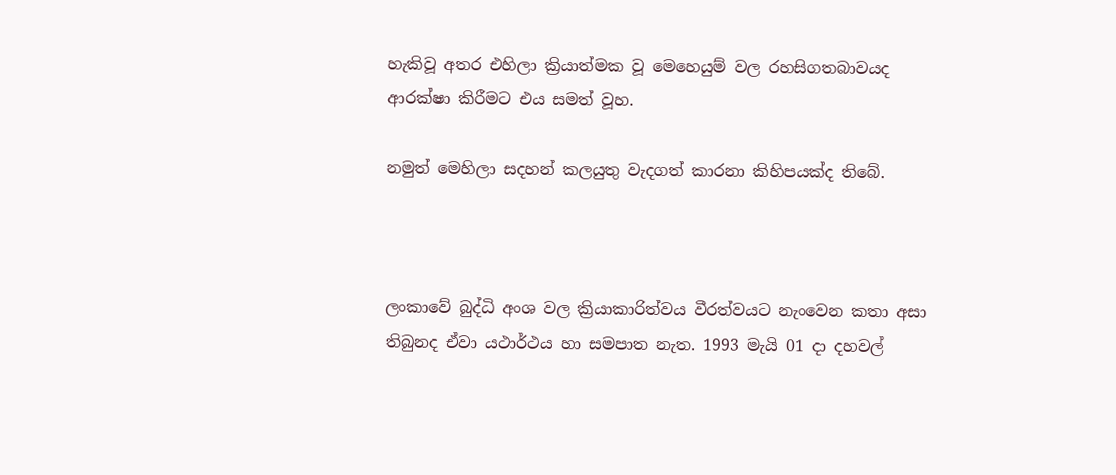හැකිවූ අතර එහිලා ක්‍රියාත්මක වූ මෙහෙයුම් වල රහසිගතබාවයද ආරක්ෂා කිරීමට එය සමත් වූහ.

නමුත් මෙහිලා සදහන් කලයුතු වැදගත් කාරනා කිහිපයක්ද තිබේ.



ලංකාවේ බුද්ධි අංශ වල ක්‍රියාකාරිත්වය වීරත්වයට නැංවෙන කතා අසා තිබුනද ඒවා යථාර්ථය හා සමපාත නැත. 1993 මැයි 01 දා දහවල්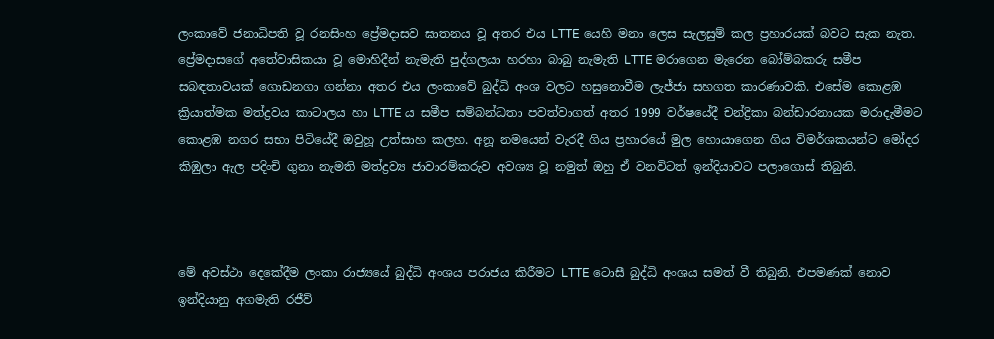ලංකාවේ ජනාධිපති වූ රනසිංහ ප්‍රේමදාසව ඝාතනය වූ අතර එය LTTE යෙහි මනා ලෙස සැලසුම් කල ප්‍රහාරයක් බවට සැක නැත. ප්‍රේමදාසගේ අතේවාසිකයා වූ මොහිදීන් නැමැති පුද්ගලයා හරහා බාබු නැමැති LTTE මරාගෙන මැරෙන බෝම්බකරු සමීප සබඳතාවයක් ගොඩනගා ගන්නා අතර එය ලංකාවේ බුද්ධි අංශ වලට හසුනොවීම ලැජ්ජා සහගත කාරණාවකි. එසේම කොළඹ ක්‍රියාත්මක මත්ද්‍රවය කාටාලය හා LTTE ය සමීප සම්බන්ධතා පවත්වාගත් අතර 1999 වර්ෂයේදී චන්ද්‍රිකා බන්ඩාරනායක මරාදැමීමට කොළඹ නගර සභා පිටියේදී ඔවුහූ උත්සාහ කලහ. අනූ නමයෙන් වැරදී ගිය ප්‍රහාරයේ මුල හොයාගෙන ගිය විමර්ශකයන්ට මෝදර කිඹුලා ඇල පදිංචි ගුනා නැමති මත්ද්‍රව්‍ය ජාවාරම්කරුව අවශ්‍ය වූ නමුත් ඔහු ඒ වනවිටත් ඉන්දියාවට පලාගොස් තිබුනි.



මේ අවස්ථා දෙකේදීම ලංකා රාජ්‍යයේ බුද්ධි අංශය පරාජය කිරීමට LTTE ටොසී බුද්ධි අංශය සමත් වී තිබුනි. එපමණක් නොව ඉන්දියානු අගමැති රජීව්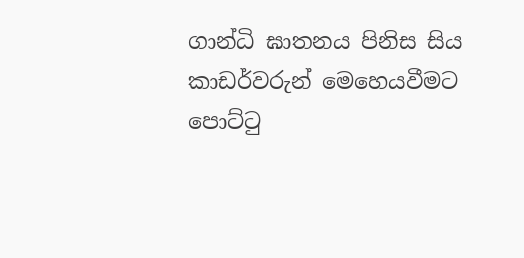ගාන්ධි ඝාතනය පිනිස සිය කාඩර්වරුන් මෙහෙයවීමට පොට්ටු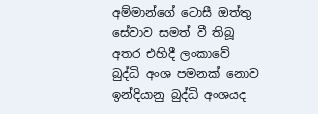අම්මාන්ගේ ටොසී ඔත්තු සේවාව සමත් වී තිබූ අතර එහිදී ලංකාවේ බුද්ධි අංශ පමනක් නොව ඉන්දියානු බුද්ධි අංශයද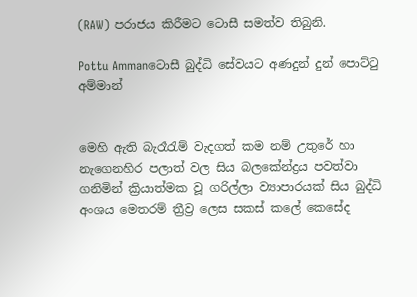(RAW) පරාජය කිරීමට ටොසී සමත්ව තිබුනි.

Pottu Ammanටොසී බුද්ධි සේවයට අණදුන් දුන් පොට්ටු අම්මාන්


මෙහි ඇති බැරෑරැම් වැදගත් කම නම් උතුරේ හා නැගෙනහිර පලාත් වල සිය බලකේන්ද්‍රය පවත්වා ගනිමින් ක්‍රියාත්මක වූ ගරිල්ලා ව්‍යාපාරයක් සිය බුද්ධි අංශය මෙතරම් ත්‍රීව්‍ර ලෙස සකස් කලේ කෙසේද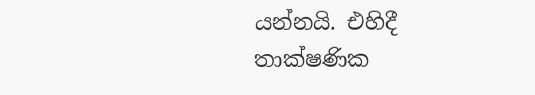යන්නයි. එහිදී තාක්ෂණික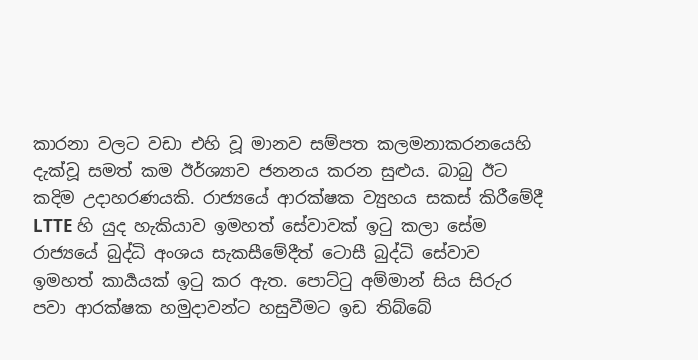කාරනා වලට වඩා එහි වූ මානව සම්පත කලමනාකරනයෙහි දැක්වූ සමත් කම ඊර්ශ්‍යාව ජනනය කරන සුළුය. බාබු ඊට කදිම උදාහරණයකි. රාජ්‍යයේ ආරක්ෂක ව්‍යුහය සකස් කිරීමේදී LTTE හි යුද හැකියාව ඉමහත් සේවාවක් ඉටු කලා සේම රාජ්‍යයේ බුද්ධි අංශය සැකසීමේදීත් ටොසී බුද්ධි සේවාව ඉමහත් කාර්‍යයක් ඉටු කර ඇත. පොට්ටු අම්මාන් සිය සිරුර පවා ආරක්ෂක හමුදාවන්ට හසුවීමට ඉඩ තිබ්බේ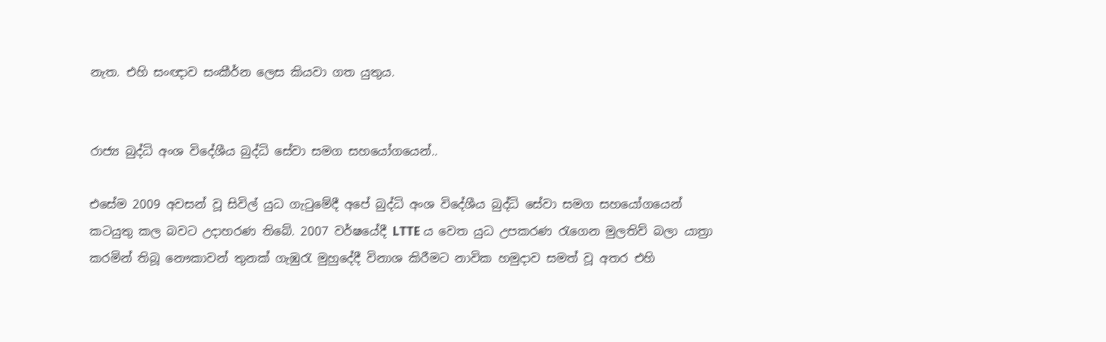නැත. එහි සංඥාව සංකීර්න ලෙස කියවා ගත යුතුය.


රාජ්‍ය බුද්ධි අංශ විදේශීය බුද්ධි සේවා සමග සහයෝගයෙන්..

එසේම 2009 අවසන් වූ සිවිල් යුධ ගැටුමේදී අපේ බුද්ධි අංශ විදේශීය බුද්ධි සේවා සමග සහයෝගයෙන් කටයුතු කල බවට උදාහරණ තිබේ. 2007 වර්ෂයේදී LTTE ය වෙත යුධ උපකරණ රැගෙන මුලතිව් බලා යාත්‍රා කරමින් තිබූ නෞකාවන් තුනක් ගැඹුරැ මුහුදේදී විනාශ කිරීමට නාවික හමුදාව සමත් වූ අතර එහි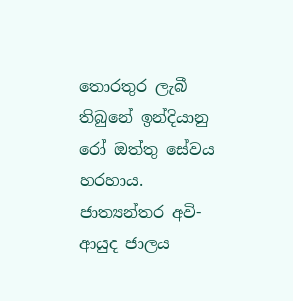තොරතුර ලැබී තිබුනේ ඉන්දියානු රෝ ඔත්තු සේවය හරහාය. ජාත්‍යන්තර අවි-ආයුද ජාලය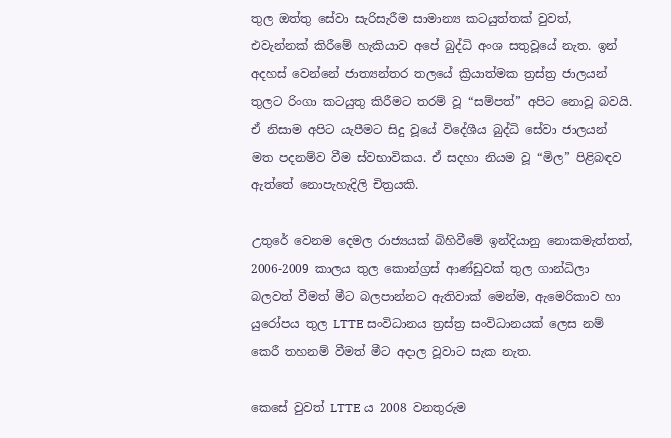තුල ඔත්තු සේවා සැරිසැරීම සාමාන්‍ය කටයුත්තක් වුවත්, එවැන්නක් කිරීමේ හැකියාව අපේ බුද්ධි අංශ සතුවූයේ නැත. ඉන් අදහස් වෙන්නේ ජාත්‍යන්තර තලයේ ක්‍රියාත්මක ත්‍රස්ත්‍ර ජාලයන් තුලට රිංගා කටයුතු කිරීමට තරම් වූ “සම්පත්” අපිට නොවූ බවයි. ඒ නිසාම අපිට යැපීමට සිදු වූයේ විදේශීය බුද්ධි සේවා ජාලයන් මත පදනම්ව වීම ස්වභාවිකය. ඒ සදහා නියම වූ “මිල” පිළිබඳව ඇත්තේ නොපැහැදිලි චිත්‍රයකි.

උතුරේ වෙනම දෙමල රාජ්‍යයක් බිහිවීමේ ඉන්දියානු නොකමැත්තත්, 2006-2009 කාලය තුල කොන්ග්‍රස් ආණ්ඩුවක් තුල ගාන්ධිලා බලවත් වීමත් මීට බලපාන්නට ඇතිවාක් මෙන්ම, ඇමෙරිකාව හා යුරෝපය තුල LTTE සංවිධානය ත්‍රස්ත්‍ර සංවිධානයක් ලෙස නම් කෙරී තහනම් වීමත් මීට අදාල වූවාට සැක නැත.

කෙසේ වුවත් LTTE ය 2008 වනතුරුම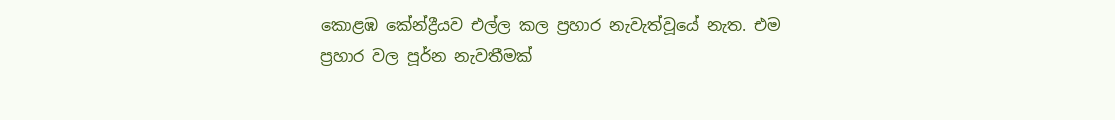කොළඹ කේන්ද්‍රීයව එල්ල කල ප්‍රහාර නැවැත්වූයේ නැත. එම ප්‍රහාර වල පූර්න නැවතීමක්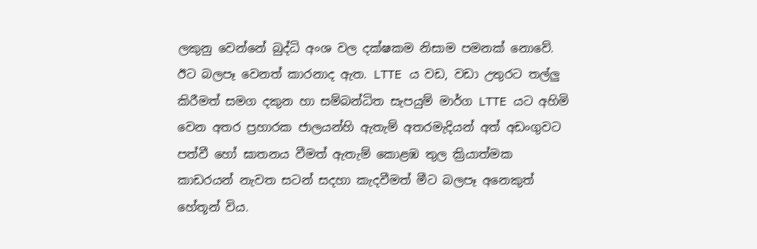ලකුනු වෙන්නේ බුද්ධි අංශ වල දක්ෂකම නිසාම පමනක් නොවේ. ඊට බලපෑ වෙනත් කාරනාද ඇත. LTTE ය වඩ, වඩා උතුරට තල්ලු කිරීමත් සමග දකුන හා සම්බන්ධිත සැපයුම් මාර්ග LTTE යට අහිමි වෙන අතර ප්‍රහාරක ජාලයන්හි ඇතැම් අතරමැදියන් අත් අඩංගුවට පත්වී හෝ ඝාතනය වීමත් ඇතැම් කොළඹ තුල ක්‍රියාත්මක කාඩරයන් නැවත සටන් සදහා කැදවීමත් මීට බලපෑ අනෙකුත් හේතූන් විය.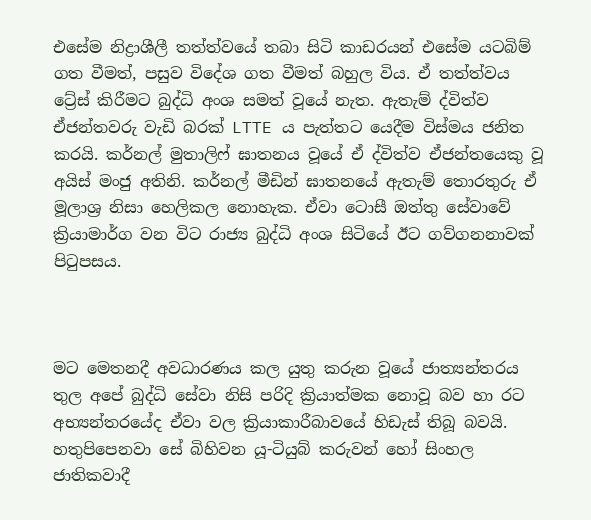එසේම නිද්‍රාශීලී තත්ත්වයේ තබා සිටි කාඩරයන් එසේම යටබිම් ගත වීමත්, පසුව විදේශ ගත වීමත් බහුල විය. ඒ තත්ත්වය ට්‍රේස් කිරීමට බුද්ධි අංශ සමත් වූයේ නැත. ඇතැම් ද්විත්ව ඒජන්තවරු වැඩි බරක් LTTE ය පැත්තට යෙදීම විස්මය ජනිත කරයි. කර්නල් මුතාලිෆ් ඝාතනය වූයේ ඒ ද්විත්ව ඒජන්තයෙකු වූ අයිස් මංජු අතිනි. කර්නල් මීඩින් ඝාතනයේ ඇතැම් තොරතුරු ඒ මූලාශ්‍ර නිසා හෙලිකල නොහැක. ඒවා ටොසී ඔත්තු සේවාවේ ක්‍රියාමාර්ග වන විට රාජ්‍ය බුද්ධි අංශ සිටියේ ඊට ගව්ගනනාවක් පිටුපසය.



මට මෙතනදී අවධාරණය කල යුතු කරුන වූයේ ජාත්‍යන්තරය තුල අපේ බුද්ධි සේවා නිසි පරිදි ක්‍රියාත්මක නොවූ බව හා රට අභ්‍යන්තරයේද ඒවා වල ක්‍රියාකාරීබාවයේ හිඩැස් තිබූ බවයි. හතුපිපෙනවා සේ බිහිවන යූ-ටියුබ් කරුවන් හෝ සිංහල ජාතිකවාදී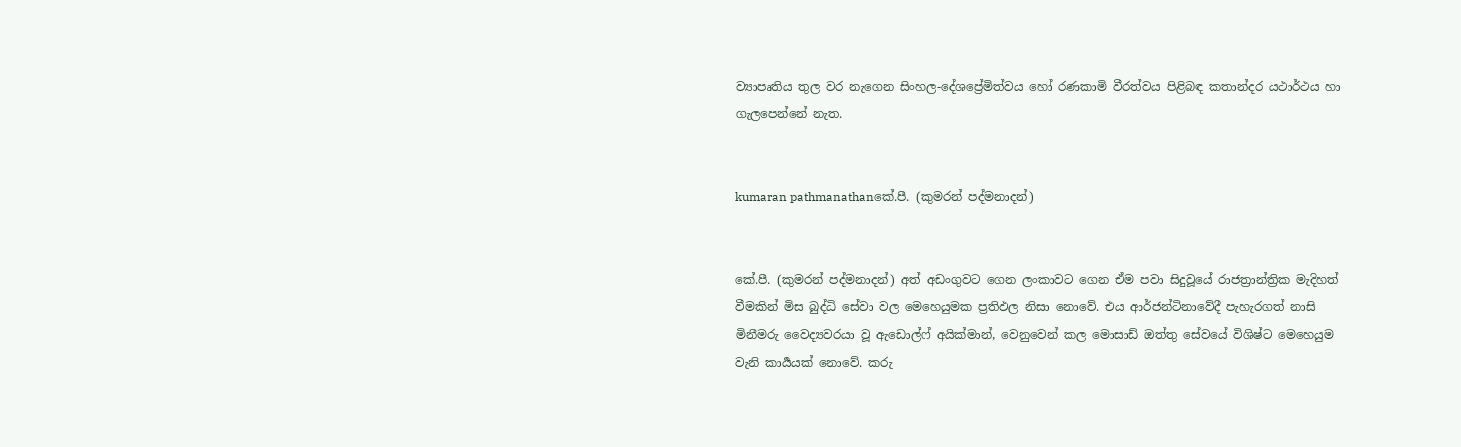ව්‍යාපෘතිය තුල වර නැගෙන සිංහල-දේශප්‍රේමිත්වය හෝ රණකාමි වීරත්වය පිළිබඳ කතාන්දර යථාර්ථය හා ගැලපෙන්නේ නැත.


kumaran pathmanathanකේ.පී. (කුමරන් පද්මනාදන්)


කේ.පී. (කුමරන් පද්මනාදන්) අත් අඩංගුවට ගෙන ලංකාවට ගෙන ඒම පවා සිදුවූයේ රාජත්‍රාන්ත්‍රික මැදිහත් වීමකින් මිස බුද්ධි සේවා වල මෙහෙයුමක ප්‍රතිඵල නිසා නොවේ. එය ආර්ජන්ටිනාවේදී පැහැරගත් නාසි මිනීමරු වෛද්‍යවරයා වූ ඇඩොල්ෆ් අයික්මාන්, වෙනුවෙන් කල මොසාඩ් ඔත්තු සේවයේ විශිෂ්ට මෙහෙයුම වැනි කාර්‍යයක් නොවේ. කරු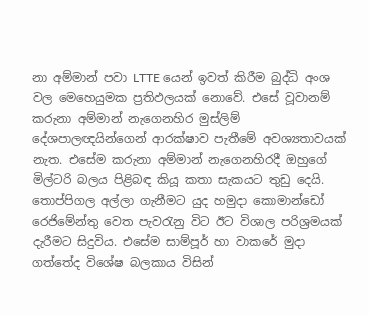නා අම්මාන් පවා LTTE යෙන් ඉවත් කිරීම බුද්ධි අංශ වල මෙහෙයුමක ප්‍රතිඵලයක් නොවේ. එසේ වූවානම් කරුනා අම්මාන් නැගෙනහිර මුස්ලිම් දේශපාලඥයින්ගෙන් ආරක්ෂාව පැතීමේ අවශ්‍යතාවයක් නැත. එසේම කරුනා අම්මාන් නැගෙනහිරදී ඔහුගේ මිල්ටරි බලය පිළිබඳ කියූ කතා සැකයට තුඩු දෙයි. තොප්පිගල අල්ලා ගැනීමට යුද හමුදා කොමාන්ඩෝ රෙජිමේන්තු වෙත පැවරැනු විට ඊට විශාල පරිශ්‍රමයක් දැරීමට සිදුවිය. එසේම සාම්පූර් හා වාකරේ මුදා ගත්තේද විශේෂ බලකාය විසින්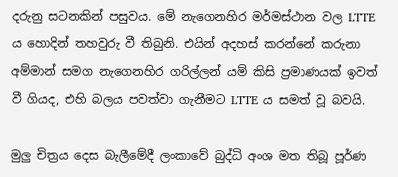දරුනු සටනකින් පසුවය. මේ නැගෙනහිර මර්මස්ථාන වල LTTE ය හොදින් තහවුරු වී තිබුනි. එයින් අදහස් කරන්නේ කරුනා අම්මාන් සමග නැගෙනහිර ගරිල්ලන් යම් කිසි ප්‍රමාණයක් ඉවත් වී ගියද, එහි බලය පවත්වා ගැනීමට LTTE ය සමත් වූ බවයි.

මුලු චිත්‍රය දෙස බැලීමේදී ලංකාවේ බුද්ධි අංශ මත තිබූ පූර්ණ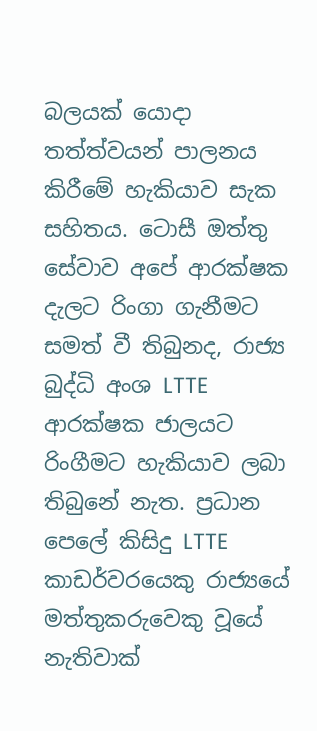බලයක් යොදා තත්ත්වයන් පාලනය කිරීමේ හැකියාව සැක සහිතය. ටොසී ඔත්තු සේවාව අපේ ආරක්ෂක දැලට රිංගා ගැනීමට සමත් වී තිබුනද, රාජ්‍ය බුද්ධි අංශ LTTE ආරක්ෂක ජාලයට රිංගීමට හැකියාව ලබා තිබුනේ නැත. ප්‍රධාන පෙලේ කිසිදු LTTE කාඩර්වරයෙකු රාජ්‍යයේ මත්තුකරුවෙකු වූයේ නැතිවාක්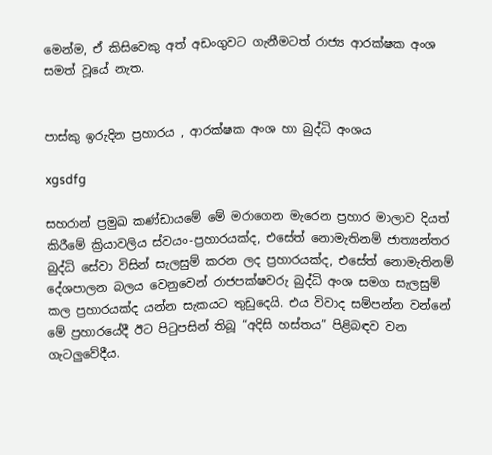මෙන්ම, ඒ කිසිවෙකු අත් අඩංගුවට ගැනීමටත් රාජ්‍ය ආරක්ෂක අංශ සමත් වූයේ නැත.


පාස්කු ඉරුදින ප්‍රහාරය , ආරක්ෂක අංශ හා බුද්ධි අංශය

xgsdfg

සහරාන් ප්‍රමුඛ කණ්ඩායමේ මේ මරාගෙන මැරෙන ප්‍රහාර මාලාව දියත් කිරීමේ ක්‍රියාවලිය ස්වයං-ප්‍රහාරයක්ද, එසේත් නොමැතිනම් ජාත්‍යන්තර බුද්ධි සේවා විසින් සැලසුම් කරන ලද ප්‍රහාරයක්ද, එසේත් නොමැතිනම් දේශපාලන බලය වෙනුවෙන් රාජපක්ෂවරු බුද්ධි අංශ සමග සැලසුම් කල ප්‍රහාරයක්ද යන්න සැකයට තුඩුදෙයි. එය විවාද සම්පන්න වන්නේ මේ ප්‍රහාරයේදී ඊට පිටුපසින් තිබූ “අදිසි හස්තය” පිළිබඳව වන ගැටලුවේදීය.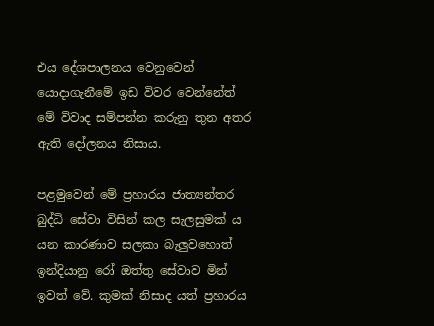එය දේශපාලනය වෙනුවෙන් යොදාගැනීමේ ඉඩ විවර වෙන්නේත් මේ විවාද සම්පන්න කරුනු තුන අතර ඇති දෝලනය නිසාය.

පළමුවෙන් මේ ප්‍රහාරය ජාත්‍යන්තර බුද්ධි සේවා විසින් කල සැලසුමක්‍ ය යන කාරණාව සලකා බැලුවහොත් ඉන්දියානු රෝ ඔත්තු සේවාව මින් ඉවත් වේ. කුමක් නිසාද යත් ප්‍රහාරය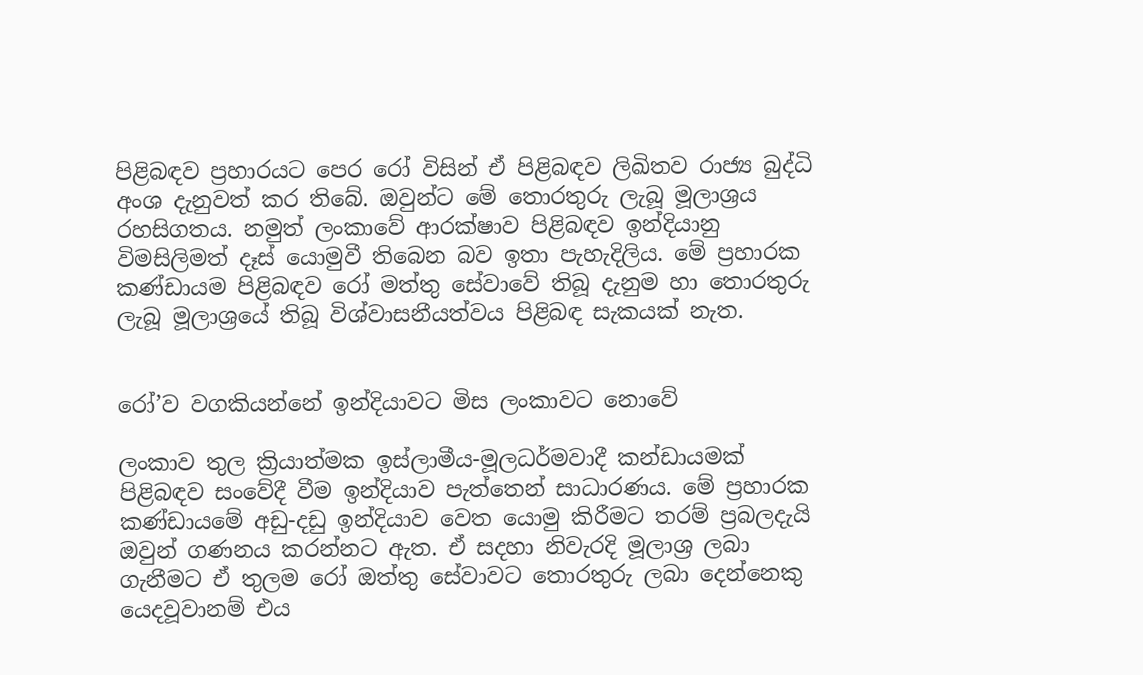පිළිබඳව ප්‍රහාරයට පෙර රෝ විසින් ඒ පිළිබඳව ලිඛිතව රාජ්‍ය බුද්ධි අංශ දැනුවත් කර තිබේ. ඔවුන්ට මේ තොරතුරු ලැබූ මූලාශ්‍රය රහසිගතය. නමුත් ලංකාවේ ආරක්ෂාව පිළිබඳව ඉන්දියානු විමසිලිමත් දෑස් යොමුවී තිබෙන බව ඉතා පැහැදිලිය. මේ ප්‍රහාරක කණ්ඩායම පිළිබඳව රෝ මත්තු සේවාවේ තිබූ දැනුම හා තොරතුරු ලැබූ මූලාශ්‍රයේ තිබූ විශ්වාසනීයත්වය පිළිබඳ සැකයක් නැත.


රෝ’ව වගකියන්නේ ඉන්දියාවට මිස ලංකාවට නොවේ

ලංකාව තුල ක්‍රියාත්මක ඉස්ලාමීය-මූලධර්මවාදී කන්ඩායමක් පිළිබඳව සංවේදී වීම ඉන්දියාව පැත්තෙන් සාධාරණය. මේ ප්‍රහාරක කණ්ඩායමේ අඩු-දඩු ඉන්දියාව වෙත යොමු කිරීමට තරම් ප්‍රබලදැයි ඔවුන් ගණනය කරන්නට ඇත. ඒ සදහා නිවැරදි මූලාශ්‍ර ලබා ගැනීමට ඒ තුලම රෝ ඔත්තු සේවාවට තොරතුරු ලබා දෙන්නෙකු යෙදවූවානම් එය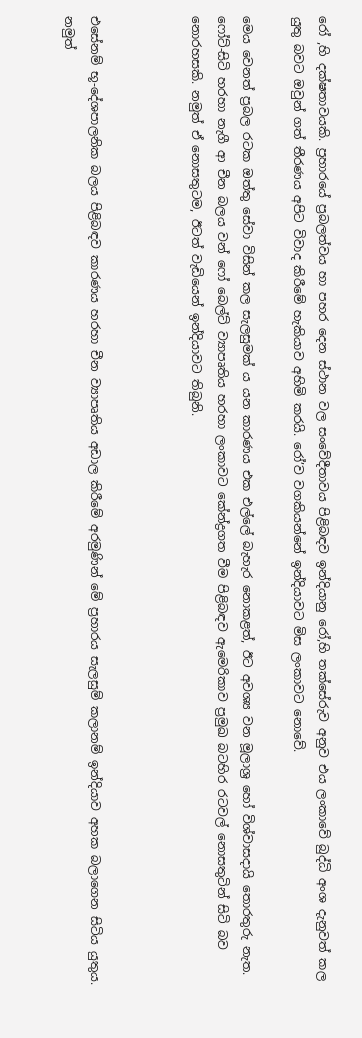රෝ ,හි දක්ෂතාවයකි. ප්‍රහාරයේ ප්‍රබලත්වය හා පහර දෙන ස්ථාන වල සංවේදීතාවය පිළිබඳව ඉන්දියානු රෝ,හි තක්සේරුව අනුව එය ලංකාවේ බුද්ධි අංශ දැනුවත් කල යුතු බවට ඔවුන් ගත් තීරණය අපිට විවාද කිරීමේ හැකියාව අහිමි කරයි. රෝ’ව වගකියන්නේ ඉන්දියාවට මිස ලංකාවට නොවේ.

මෙය වෙනත් ප්‍රබල රටක ඔත්තු සේවා විසින් කල සැලසුමක් ය යන කාරණය එක එල්ලේ බැහැර නොකළත්, ඊට අවශ්‍ය වන මූලාශ්‍ර හෝ විශ්වාසදායි තොරතුරු නැත. ෆෝට්-සිටි හරහා නැගී ආ චීන බලය වන් ෆෝ බෙල්ට් ව්‍යාපෘතිය හරහා ලංකාවට කේන්ද්‍රගත වීම පිළිබඳව ඇමෙරිකාව ප්‍රමුඛ බටහිර රටවල් නොසතුටින් සිටි බව නොරහසකි. නමුත් ඒ නොසතුටම, ඊටත් වැඩියෙන් ඉන්දියාවට තිබුනි.



එසේනම් භූ-දේශපාලනික බලය පිළිබඳව කාරණය හරහා චීන ව්‍යාපෘතිය අඩාල කිරීමේ අරමුණින් මේ ප්‍රහාරය සැලසුම් කලානම් ඉන්දියාව අහක බලාගෙන සිටිය යුතුය. නමුත්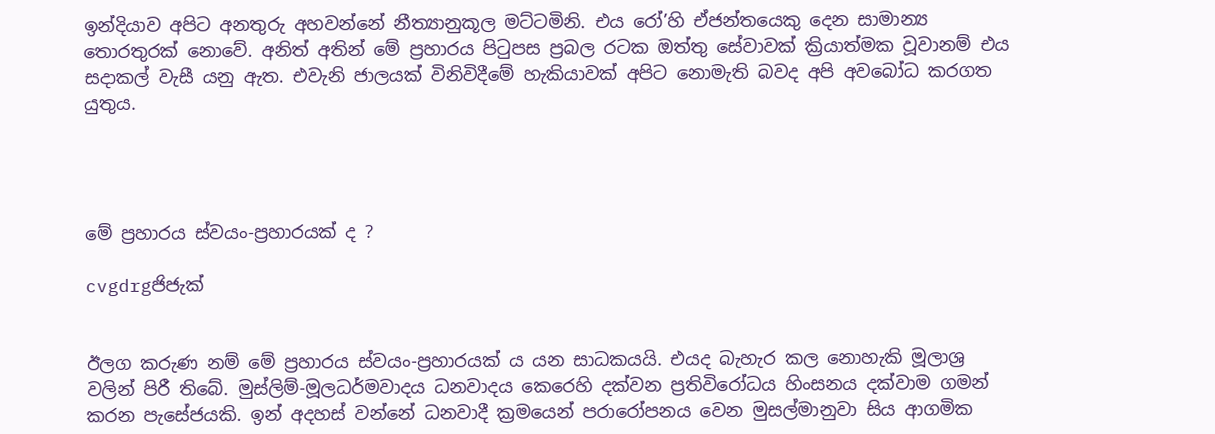ඉන්දියාව අපිට අනතුරු අහවන්නේ නීත්‍යානුකූල මට්ටමිනි. එය රෝ’හි ඒජන්තයෙකු දෙන සාමාන්‍ය තොරතුරක් නොවේ. අනිත් අතින් මේ ප්‍රහාරය පිටුපස ප්‍රබල රටක ඔත්තු සේවාවක් ක්‍රියාත්මක වූවානම් එය සදාකල් වැසී යනු ඇත. එවැනි ජාලයක් විනිවිදීමේ හැකියාවක් අපිට නොමැති බවද අපි අවබෝධ කරගත යුතුය.




මේ ප්‍රහාරය ස්වයං-ප්‍රහාරයක් ද ?

cvgdrgජිජැක්


ඊලග කරුණ නම් මේ ප්‍රහාරය ස්වයං-ප්‍රහාරයක් ය යන සාධකයයි. එයද බැහැර කල නොහැකි මූලාශ්‍ර වලින් පිරී තිබේ. මුස්ලිම්-මූලධර්මවාදය ධනවාදය කෙරෙහි දක්වන ප්‍රතිවිරෝධය හිංසනය දක්වාම ගමන් කරන පැසේජයකි. ඉන් අදහස් වන්නේ ධනවාදී ක්‍රමයෙන් පරාරෝපනය වෙන මුසල්මානුවා සිය ආගමික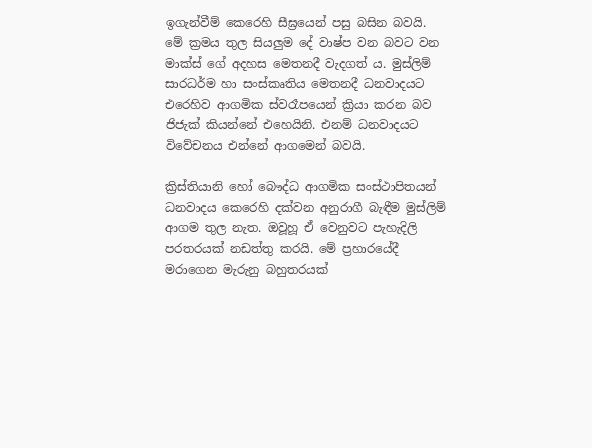ඉගැන්වීම් කෙරෙහි සීඝ්‍රයෙන් පසු බසින බවයි. මේ ක්‍රමය තුල සියලුම දේ වාෂ්ප වන බවට වන මාක්ස් ගේ අදහස මෙතනදී වැදගත් ය. මුස්ලිම් සාරධර්ම හා සංස්කෘතිය මෙතනදී ධනවාදයට එරෙහිව ආගමික ස්වරෑපයෙන් ක්‍රියා කරන බව ජිජැක් කියන්නේ එහෙයිනි. එනම් ධනවාදයට විවේචනය එන්නේ ආගමෙන් බවයි.

ක්‍රිස්තියානි හෝ බෞද්ධ ආගමික සංස්ථාපිතයන් ධනවාදය කෙරෙහි දක්වන අනුරාගී බැඳීම මුස්ලිම් ආගම තුල නැත. ඔවූහූ ඒ වෙනුවට පැහැදිලි පරතරයක් නඩත්තු කරයි. මේ ප්‍රහාරයේදී මරාගෙන මැරුනු බහුතරයක්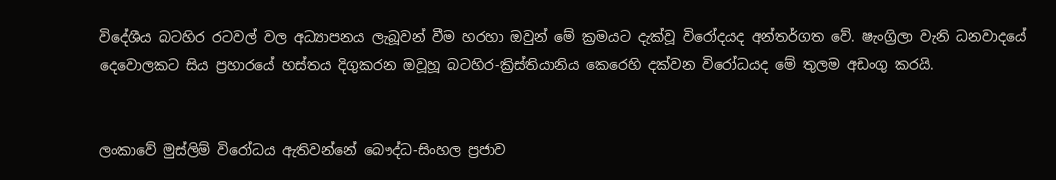විදේශීය බටහිර රටවල් වල අධ්‍යාපනය ලැබූවන් වීම හරහා ඔවුන් මේ ක්‍රමයට දැක්වූ විරෝදයද අන්තර්ගත වේ. ෂැංග්‍රිලා වැනි ධනවාදයේ දෙවොලකට සිය ප්‍රහාරයේ හස්තය දිගුකරන ඔවූහූ බටහිර-ක්‍රිස්තියානිය කෙරෙහි දක්වන විරෝධයද මේ තුලම අඩංගු කරයි.


ලංකාවේ මුස්ලිම් විරෝධය ඇතිවන්නේ බෞද්ධ-සිංහල ප්‍රජාව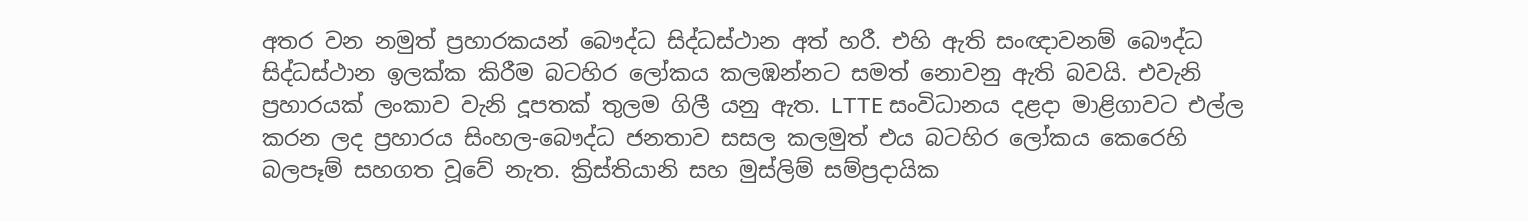අතර වන නමුත් ප්‍රහාරකයන් බෞද්ධ සිද්ධස්ථාන අත් හරී. එහි ඇති සංඥාවනම් බෞද්ධ සිද්ධස්ථාන ඉලක්ක කිරීම බටහිර ලෝකය කලඹන්නට සමත් නොවනු ඇති බවයි. එවැනි ප්‍රහාරයක් ලංකාව වැනි දූපතක් තුලම ගිලී යනු ඇත. LTTE සංවිධානය දළදා මාළිගාවට එල්ල කරන ලද ප්‍රහාරය සිංහල-බෞද්ධ ජනතාව සසල කලමුත් එය බටහිර ලෝකය කෙරෙහි බලපෑම් සහගත වූවේ නැත. ක්‍රිස්තියානි සහ මුස්ලිම් සම්ප්‍රදායික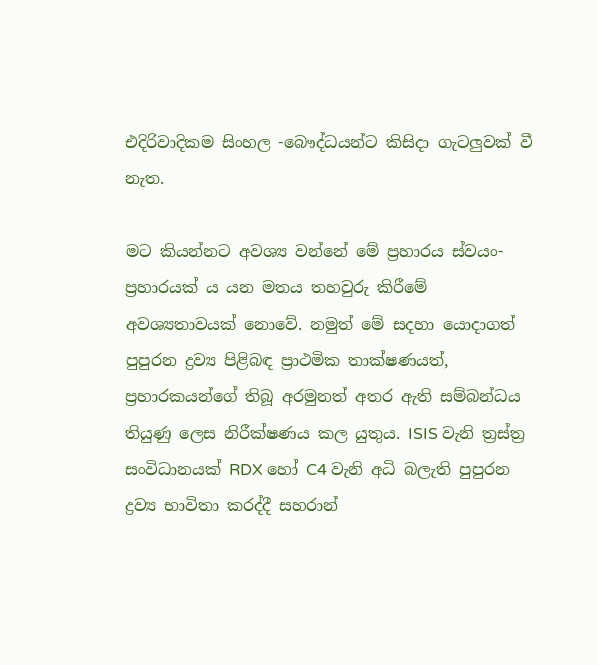එදිරිවාදිකම සිංහල -බෞද්ධයන්ට කිසිදා ගැටලුවක් වී නැත.

මට කියන්නට අවශ්‍ය වන්නේ මේ ප්‍රහාරය ස්වයං-ප්‍රහාරයක්‍ ය යන මතය තහවුරු කිරීමේ අවශ්‍යතාවයක් නොවේ. නමුත් මේ සදහා යොදාගත් පුපුරන ද්‍රව්‍ය පිළිබඳ ප්‍රාථමික තාක්ෂණයත්, ප්‍රහාරකයන්ගේ තිබූ අරමුනත් අතර ඇති සම්බන්ධය තියුණු ලෙස නිරීක්ෂණය කල යුතුය. ISIS වැනි ත්‍රස්ත්‍ර සංවිධානයක් RDX හෝ C4 වැනි අධි බලැති පුපුරන ද්‍රව්‍ය භාවිතා කරද්දී සහරාන්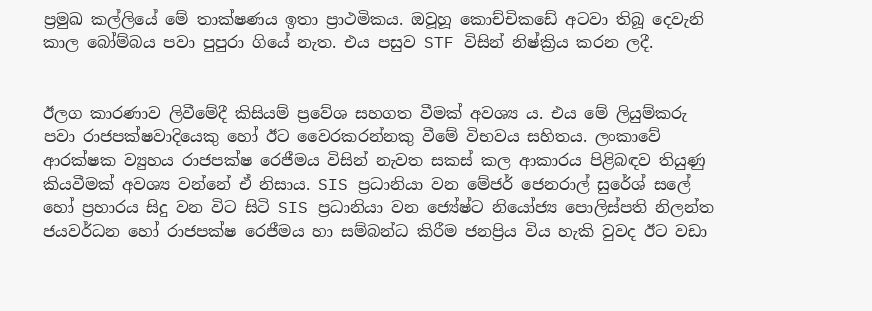ප්‍රමුඛ කල්ලියේ මේ තාක්ෂණය ඉතා ප්‍රාථමිකය. ඔවූහූ කොච්චිකඩේ අටවා තිබූ දෙවැනි කාල බෝම්බය පවා පුපුරා ගියේ නැත. එය පසුව STF විසින් නිෂ්ක්‍රිය කරන ලදී.


ඊලග කාරණාව ලිවීමේදී කිසියම් ප්‍රවේශ සහගත වීමක් අවශ්‍ය ය. එය මේ ලියුම්කරු පවා රාජපක්ෂවාදියෙකු හෝ ඊට වෛරකරන්නකු වීමේ විභවය සහිතය. ලංකාවේ ආරක්ෂක ව්‍යුහය රාජපක්ෂ රෙජීමය විසින් නැවත සකස් කල ආකාරය පිළිබඳව තියුණු කියවීමක් අවශ්‍ය වන්නේ ඒ නිසාය. SIS ප්‍රධානියා වන මේජර් ජෙනරාල් සුරේශ් සලේ හෝ ප්‍රහාරය සිදු වන විට සිටි SIS ප්‍රධානියා වන ජ්‍යේෂ්ට නියෝජ්‍ය පොලිස්පති නිලන්ත ජයවර්ධන හෝ රාජපක්ෂ රෙජීමය හා සම්බන්ධ කිරීම ජනප්‍රිය විය හැකි වුවද ඊට වඩා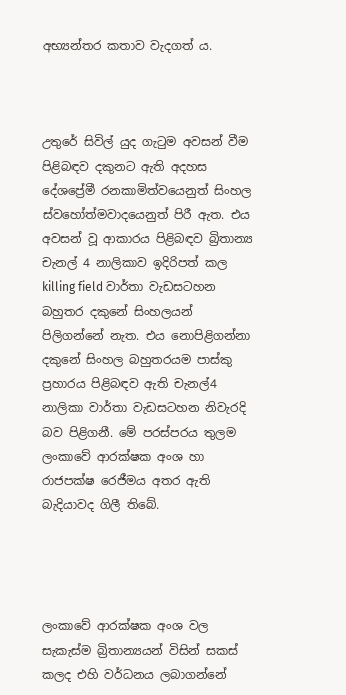අභ්‍යන්තර කතාව වැදගත් ය.



උතුරේ සිවිල් යුද ගැටුම අවසන් වීම පිළිබඳව දකුනට ඇති අදහස දේශප්‍රේමී රනකාමිත්වයෙනුත් සිංහල ස්වහෝත්මවාදයෙනුත් පිරී ඇත. එය අවසන් වූ ආකාරය පිළිබඳව බ්‍රිතාන්‍ය චැනල් 4 නාලිකාව ඉදිරිපත් කල killing field වාර්තා වැඩසටහන බහුතර දකුනේ සිංහලයන් පිලිගන්නේ නැත. එය නොපිළිගන්නා දකුනේ සිංහල බහුතරයම පාස්කු ප්‍රහාරය පිළිබඳව ඇති චැනල්4 නාලිකා වාර්තා වැඩසටහන නිවැරදි බව පිළිගනී. මේ පරස්පරය තුලම ලංකාවේ ආරක්ෂක අංශ හා රාජපක්ෂ රෙජීමය අතර ඇති බැදියාවද ගිලී තිබේ.




ලංකාවේ ආරක්ෂක අංශ වල සැකැස්ම බ්‍රිතාන්‍යයන් විසින් සකස් කලද එහි වර්ධනය ලබාගන්නේ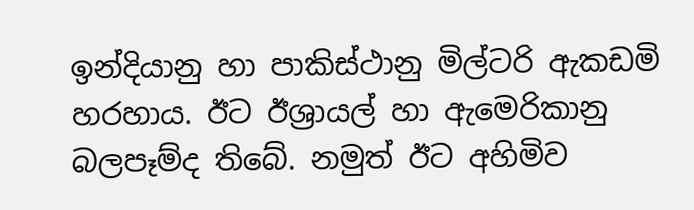ඉන්දියානු හා පාකිස්ථානු මිල්ටරි ඇකඩමි හරහාය. ඊට ඊශ්‍රායල් හා ඇමෙරිකානු බලපෑම්ද තිබේ. නමුත් ඊට අහිමිව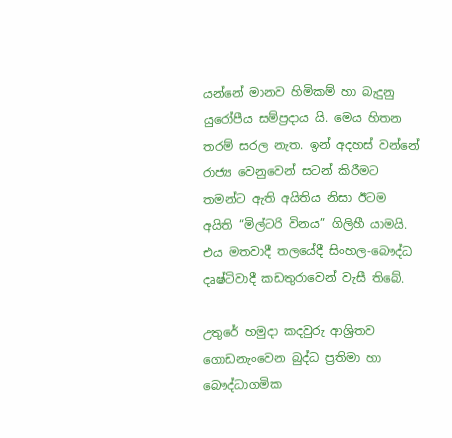යන්නේ මානව හිමිකම් හා බැදුනු යුරෝපීය සම්ප්‍රදාය යි. මෙය හිතන තරම් සරල නැත. ඉන් අදහස් වන්නේ රාජ්‍ය වෙනුවෙන් සටන් කිරීමට තමන්ට ඇති අයිතිය නිසා ඊටම අයිති “මිල්ටරි විනය” ගිලිහී යාමයි. එය මතවාදී තලයේදී සිංහල-බෞද්ධ දෘෂ්ටිවාදී කඩතුරාවෙන් වැසී තිබේ.

උතුරේ හමුදා කදවුරු ආශ්‍රිතව ගොඩනැංවෙන බුද්ධ ප්‍රතිමා හා බෞද්ධාගමික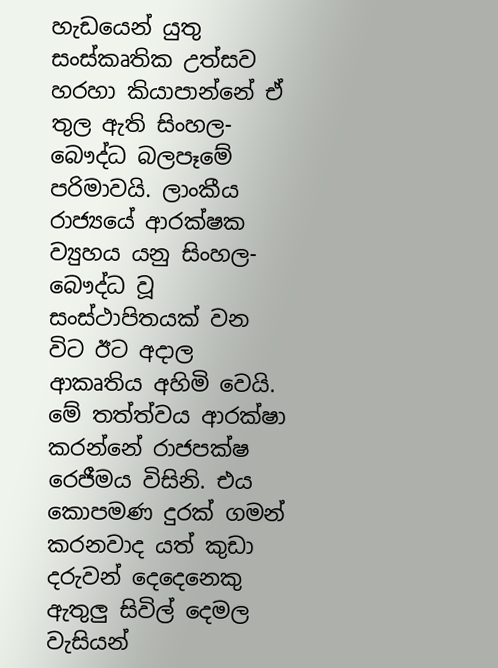හැඩයෙන් යුතු සංස්කෘතික උත්සව හරහා කියාපාන්නේ ඒ තුල ඇති සිංහල-බෞද්ධ බලපෑමේ පරිමාවයි. ලාංකීය රාජ්‍යයේ ආරක්ෂක ව්‍යුහය යනු සිංහල-බෞද්ධ වූ සංස්ථාපිතයක් වන විට ඊට අදාල ආකෘතිය අහිමි වෙයි. මේ තත්ත්වය ආරක්ෂා කරන්නේ රාජපක්ෂ රෙජීමය විසිනි. එය කොපමණ දුරක් ගමන් කරනවාද යත් කුඩා දරුවන් දෙදෙනෙකු ඇතුලු සිවිල් දෙමල වැසියන්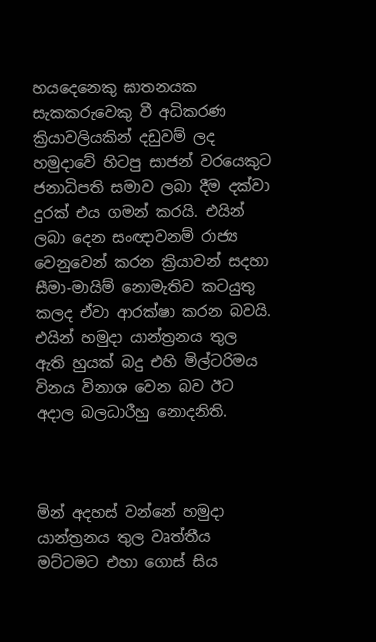හයදෙනෙකු ඝාතනයක සැකකරුවෙකු වී අධිකරණ ක්‍රියාවලියකින් දඩුවම් ලද හමුදාවේ හිටපු සාජන් වරයෙකුට ජනාධිපති සමාව ලබා දීම දක්වා දුරක් එය ගමන් කරයි. එයින් ලබා දෙන සංඥාවනම් රාජ්‍ය වෙනුවෙන් කරන ක්‍රියාවන් සදහා සීමා-මායිම් නොමැතිව කටයුතු කලද ඒවා ආරක්ෂා කරන බවයි. එයින් හමුදා යාන්ත්‍රනය තුල ඇති හුයක් බදු එහි මිල්ටරිමය විනය විනාශ වෙන බව ඊට අදාල බලධාරීහු නොදනිති.



මින් අදහස් වන්නේ හමුදා යාන්ත්‍රනය තුල වෘත්තීය මට්ටමට එහා ගොස් සිය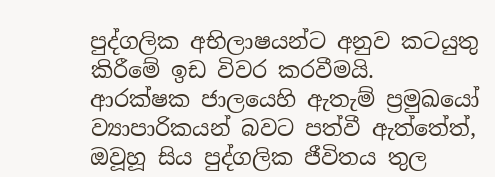පුද්ගලික අභිලාෂයන්ට අනුව කටයුතු කිරීමේ ඉඩ විවර කරවීමයි. ආරක්ෂක ජාලයෙහි ඇතැම් ප්‍රමුඛයෝ ව්‍යාපාරිකයන් බවට පත්වී ඇත්තේත්, ඔවූහූ සිය පුද්ගලික ජීවිතය තුල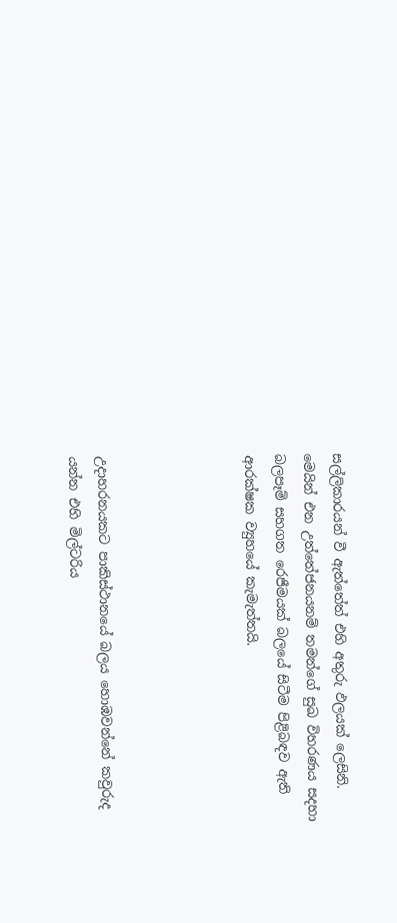සල්ලිකාරයන් වී ඇත්තේත් එහි අතුරු ඵලයක් ලෙසිනි. මෙයින් එන උත්තේජනයනම් තමන්ගේ සුඛ විහරණය සදහා බලපෑම් සහගත රෙජීමයක් බලයේ සිටීම පිළිබඳව ඇති ආරක්ෂක ව්‍යුහයේ කැමැත්තයි.




උදාහරනයකට පාකිස්ථානයේ බලය හොඹවන්නේ කවුරුද යන්න එහි මිල්ටරිය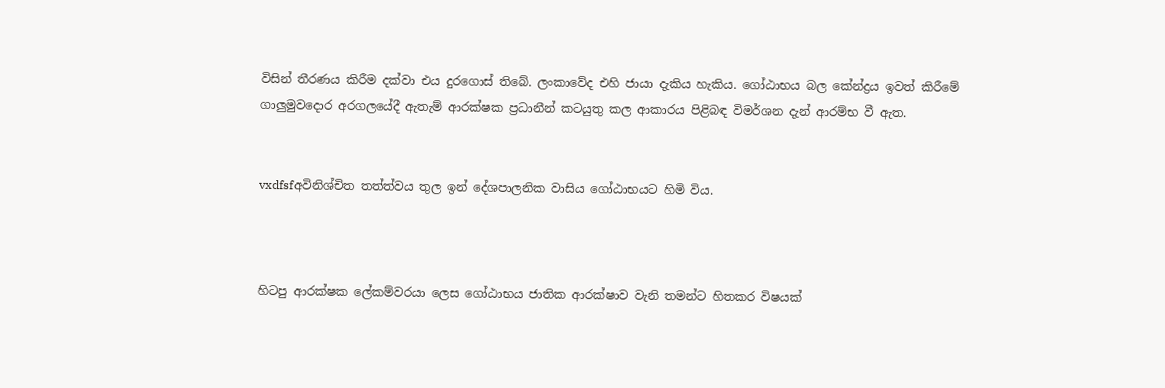විසින් තීරණය කිරීම දක්වා එය දුරගොස් තිබේ. ලංකාවේද එහි ජායා දැකිය හැකිය. ගෝඨාභය බල කේන්ද්‍රය ඉවත් කිරීමේ ගාලුමුවදොර අරගලයේදී ඇතැම් ආරක්ෂක ප්‍රධානීන් කටයුතු කල ආකාරය පිළිබඳ විමර්ශන දැන් ආරම්භ වී ඇත.


vxdfsfඅවිනිශ්චිත තත්ත්වය තුල ඉන් දේශපාලනික වාසිය ගෝඨාභයට හිමි විය.



හිටපු ආරක්ෂක ලේකම්වරයා ලෙස ගෝඨාභය ජාතික ආරක්ෂාව වැනි තමන්ට හිතකර විෂයක්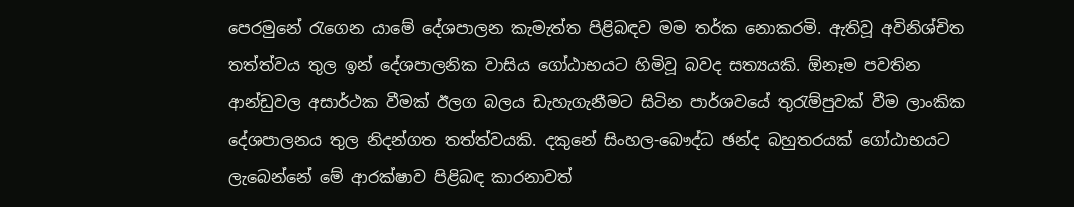පෙරමුනේ රැගෙන යාමේ දේශපාලන කැමැත්ත පිළිබඳව මම තර්ක නොකරමි. ඇතිවූ අවිනිශ්චිත තත්ත්වය තුල ඉන් දේශපාලනික වාසිය ගෝඨාභයට හිමිවූ බවද සත්‍යයකි. ඕනෑම පවතින ආන්ඩුවල අසාර්ථක වීමක් ඊලග බලය ඩැහැගැනීමට සිටින පාර්ශවයේ තුරැම්පුවක් වීම ලාංකික දේශපාලනය තුල නිදන්ගත තත්ත්වයකි. දකුනේ සිංහල-බෞද්ධ ඡන්ද බහුතරයක් ගෝඨාභයට ලැබෙන්නේ මේ ආරක්ෂාව පිළිබඳ කාරනාවත්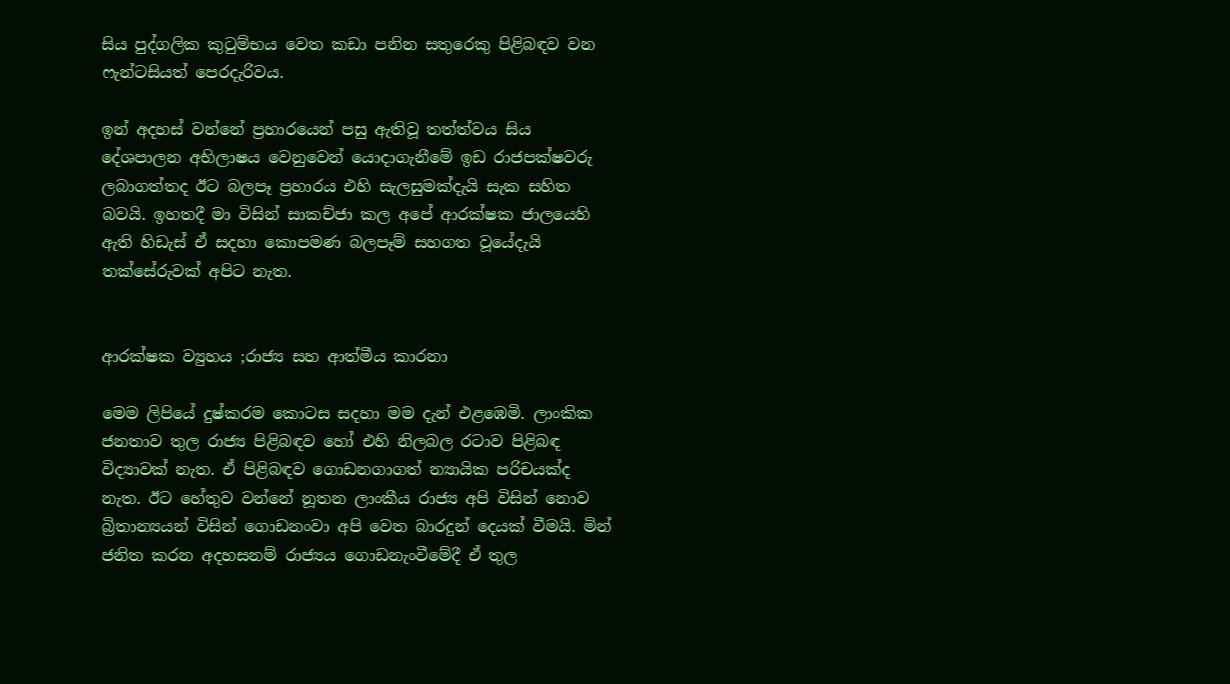සිය පුද්ගලික කුටුම්භය වෙත කඩා පනින සතුරෙකු පිළිබඳව වන ෆැන්ටසියත් පෙරදැරිවය.

ඉන් අදහස් වන්නේ ප්‍රහාරයෙන් පසු ඇතිවූ තත්ත්වය සිය දේශපාලන අභිලාෂය වෙනුවෙන් යොදාගැනීමේ ඉඩ රාජපක්ෂවරු ලබාගත්තද ඊට බලපෑ ප්‍රහාරය එහි සැලසුමක්දැයි සැක සහිත බවයි. ඉහතදී මා විසින් සාකච්ජා කල අපේ ආරක්ෂක ජාලයෙහි ඇති හිඩැස් ඒ සදහා කොපමණ බලපෑම් සහගත වූයේදැයි තක්සේරුවක් අපිට නැත.


ආරක්ෂක ව්‍යුහය ;රාජ්‍ය සහ ආත්මීය කාරනා

මෙම ලිපියේ දුෂ්කරම කොටස සදහා මම දැන් එළඹෙමි. ලාංකික ජනතාව තුල රාජ්‍ය පිළිබඳව හෝ එහි නිලබල රටාව පිළිබඳ විද්‍යාවක් නැත. ඒ පිළිබඳව ගොඩනගාගත් න්‍යායික පරිචයක්ද නැත. ඊට හේතුව වන්නේ නූතන ලාංකීය රාජ්‍ය අපි විසින් නොව බ්‍රිතාන්‍යයන් විසින් ගොඩනංවා අපි වෙත බාරදුන් දෙයක් වීමයි. මින් ජනිත කරන අදහසනම් රාජ්‍යය ගොඩනැංවීමේදී ඒ තුල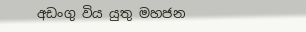අඩංගු විය යුතු මහජන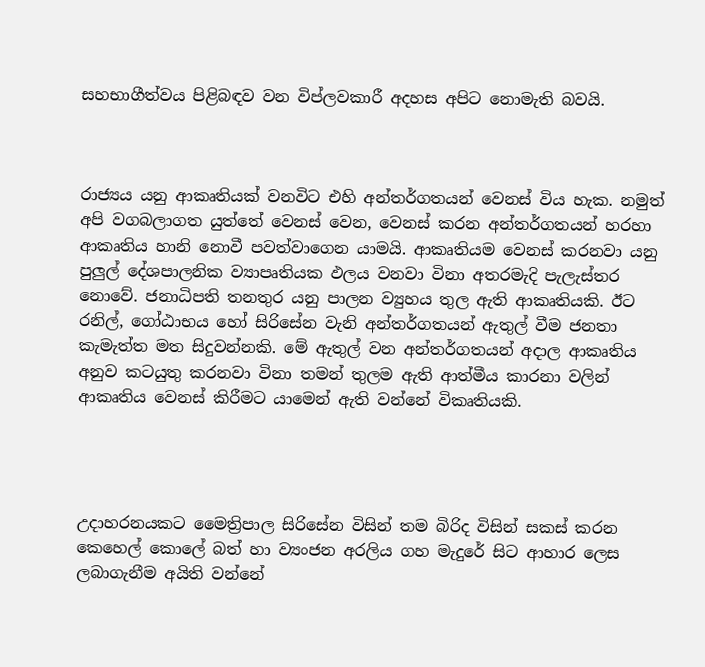සහභාගීත්වය පිළිබඳව වන විප්ලවකාරී අදහස අපිට නොමැති බවයි.



රාජ්‍යය යනු ආකෘතියක් වනවිට එහි අන්තර්ගතයන් වෙනස් විය හැක. නමුත් අපි වගබලාගත යුත්තේ වෙනස් වෙන, වෙනස් කරන අන්තර්ගතයන් හරහා ආකෘතිය හානි නොවී පවත්වාගෙන යාමයි. ආකෘතියම වෙනස් කරනවා යනු පුලුල් දේශපාලනික ව්‍යාපෘතියක ඵලය වනවා විනා අතරමැදි පැලැස්තර නොවේ. ජනාධිපති තනතුර යනු පාලන ව්‍යුහය තුල ඇති ආකෘතියකි. ඊට රනිල්, ගෝඨාභය හෝ සිරිසේන වැනි අන්තර්ගතයන් ඇතුල් වීම ජනතා කැමැත්ත මත සිදුවන්නකි. මේ ඇතුල් වන අන්තර්ගතයන් අදාල ආකෘතිය අනුව කටයුතු කරනවා විනා තමන් තුලම ඇති ආත්මීය කාරනා වලින් ආකෘතිය වෙනස් කිරීමට යාමෙන් ඇති වන්නේ විකෘතියකි.




උදාහරනයකට මෛත්‍රිපාල සිරිසේන විසින් තම බිරිද විසින් සකස් කරන කෙහෙල් කොලේ බත් හා ව්‍යංජන අරලිය ගහ මැදුරේ සිට ආහාර ලෙස ලබාගැනීම අයිති වන්නේ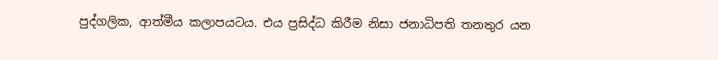පුද්ගලික, ආත්මීය කලාපයටය. එය ප්‍රසිද්ධ කිරීම නිසා ජනාධිපති තනතුර යන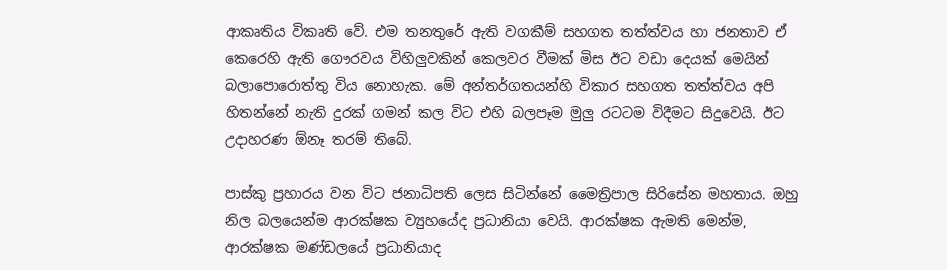ආකෘතිය විකෘති වේ. එම තනතුරේ ඇති වගකීම් සහගත තත්ත්වය හා ජනතාව ඒ කෙරෙහි ඇති ගෞරවය විහිලුවකින් කෙලවර වීමක් මිස ඊට වඩා දෙයක් මෙයින් බලාපොරොත්තු විය නොහැක. මේ අන්තර්ගතයන්හි විකාර සහගත තත්ත්වය අපි හිතන්නේ නැති දුරක් ගමන් කල විට එහි බලපෑම මුලු රටටම විදීමට සිදුවෙයි. ඊට උදාහරණ ඕනෑ තරම් තිබේ.

පාස්කු ප්‍රහාරය වන විට ජනාධිපති ලෙස සිටින්නේ මෛත්‍රිපාල සිරිසේන මහතාය. ඔහු නිල බලයෙන්ම ආරක්ෂක ව්‍යුහයේද ප්‍රධානියා වෙයි. ආරක්ෂක ඇමති මෙන්ම, ආරක්ෂක මණ්ඩලයේ ප්‍රධානියාද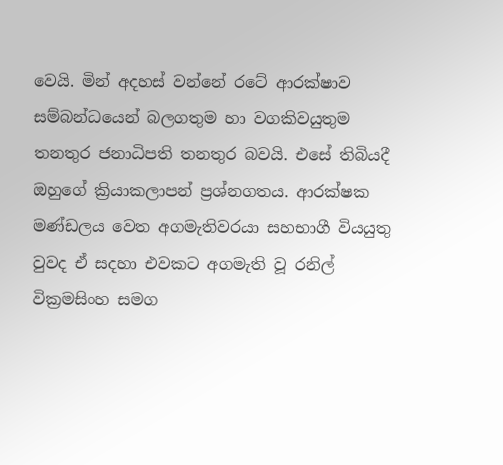වෙයි. මින් අදහස් වන්නේ රටේ ආරක්ෂාව සම්බන්ධයෙන් බලගතුම හා වගකිවයුතුම තනතුර ජනාධිපති තනතුර බවයි. එසේ තිබියදී ඔහුගේ ක්‍රියාකලාපන් ප්‍රශ්නගතය. ආරක්ෂක මණ්ඩලය වෙත අගමැතිවරයා සහභාගී වියයුතු වුවද ඒ සදහා එවකට අගමැති වූ රනිල් වික්‍රමසිංහ සමග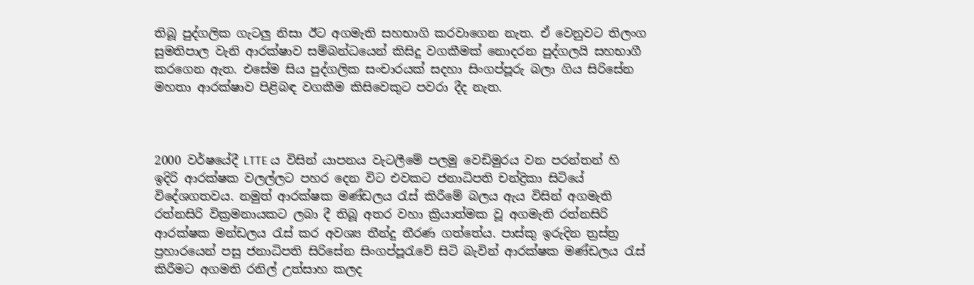තිබූ පුද්ගලික ගැටලු නිසා ඊට අගමැති සහභාගි කරවාගෙන නැත. ඒ වෙනුවට තිලංග සුමතිපාල වැනි ආරක්ෂාව සම්බන්ධයෙන් කිසිදු වගකීමක් නොදරන පුද්ගලයි සහභාගී කරගෙන ඇත. එසේම සිය පුද්ගලික සංචාරයක් සදහා සිංගප්පූරු බලා ගිය සිරිසේන මහතා ආරක්ෂාව පිළිබඳ වගකීම කිසිවෙකුට පවරා දීද නැත.



2000 වර්ෂයේදී LTTE ය විසින් යාපනය වැටලීමේ පලමු වෙඩිමුරය වන පරන්‍තන් හි ඉදිරි ආරක්ෂක වලල්ලට පහර දෙන විට එවකට ජනාධිපති චන්ද්‍රිකා සිටියේ විදේශගතවය. නමුත් ආරක්ෂක මණ්ඩලය රැස් කිරීමේ බලය ඇය විසින් අගමැති රත්නසිරි වික්‍රමනායකට ලබා දී තිබූ අතර වහා ක්‍රියාත්මක වූ අගමැති රත්නසිරි ආරක්ෂක මන්ඩලය රැස් කර අවශ්‍ය තීන්දු තීරණ ගත්තේය. පාස්කු ඉරුදින ත්‍රස්ත්‍ර ප්‍රහාරයෙන් පසු ජනාධිපති සිරිසේන සිංගප්පූරැවේ සිටි බැවින් ආරක්ෂක මණ්ඩලය රැස් කිරීමට අගමති රනිල් උත්සාහ කලද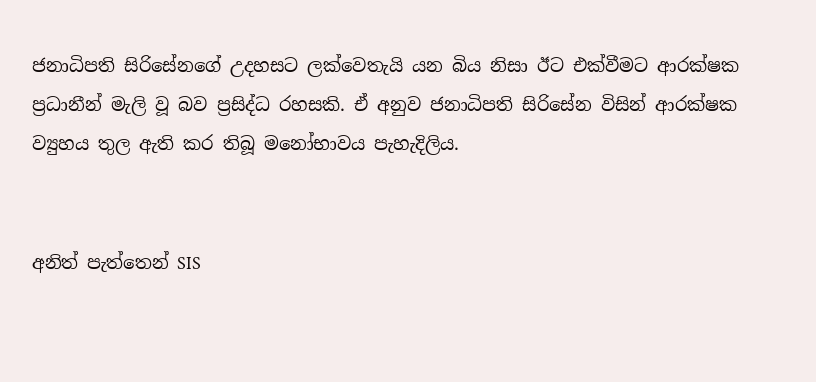ජනාධිපති සිරිසේනගේ උදහසට ලක්වෙතැයි යන බිය නිසා ඊට එක්වීමට ආරක්ෂක ප්‍රධානීන් මැලි වූ බව ප්‍රසිද්ධ රහසකි. ඒ අනුව ජනාධිපති සිරිසේන විසින් ආරක්ෂක ව්‍යුහය තුල ඇති කර තිබූ මනෝභාවය පැහැදිලිය.


අනිත් පැත්තෙන් SIS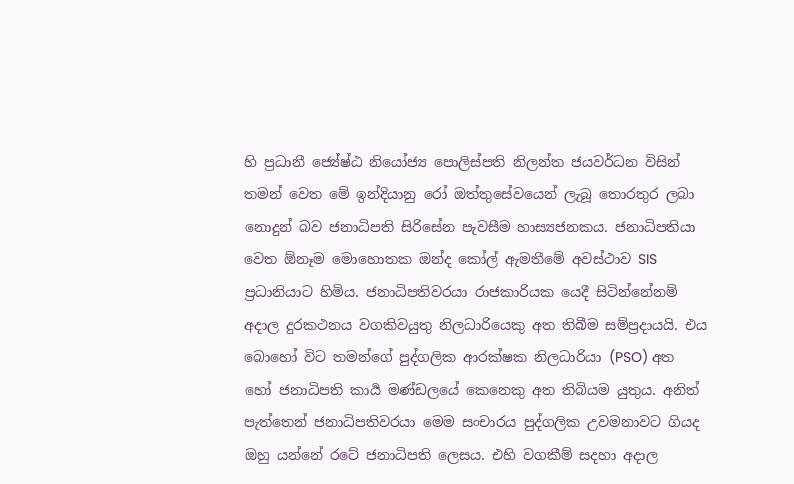හි ප්‍රධානී ජ්‍යේෂ්ඨ නියෝජ්‍ය පොලිස්පති නිලන්ත ජයවර්ධන විසින් තමන් වෙත මේ ඉන්දියානු රෝ ඔත්තුසේවයෙන් ලැබූ තොරතුර ලබා නොදුන් බව ජනාධිපති සිරිසේන පැවසීම හාස්‍යජනකය. ජනාධිපතියා වෙත ඕනෑම මොහොතක ඔන්ද කෝල් ඇමතීමේ අවස්ථාව SIS ප්‍රධානියාට හිමිය. ජනාධිපතිවරයා රාජකාරියක යෙදී සිටින්නේනම් අදාල දුරකථනය වගකිවයුතු නිලධාරියෙකු අත තිබීම සම්ප්‍රදායයි. එය බොහෝ විට තමන්ගේ පුද්ගලික ආරක්ෂක නිලධාරියා (PSO) අත හෝ ජනාධිපති කාර්‍ය මණ්ඩලයේ කෙනෙකු අත තිබියම යුතුය. අනිත් පැත්තෙන් ජනාධිපතිවරයා මෙම සංචාරය පුද්ගලික උවමනාවට ගියද ඔහු යන්නේ රටේ ජනාධිපති ලෙසය. එහි වගකීම් සදහා අදාල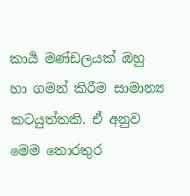කාර්‍ය මණ්ඩලයක් ඔහු හා ගමන් කිරීම සාමාන්‍ය කටයුත්තකි. ඒ අනුව මෙම තොරතුර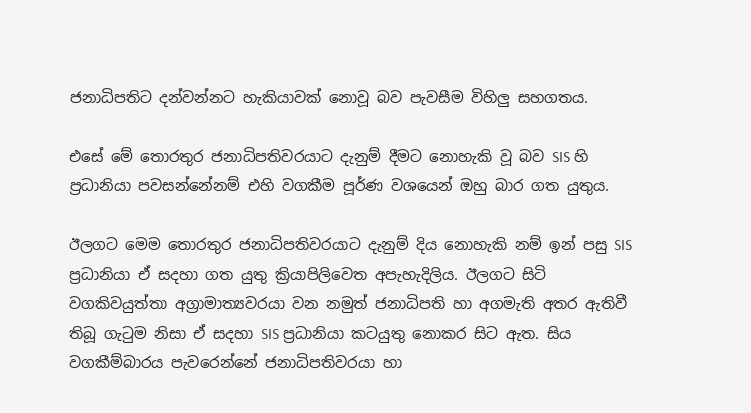ජනාධිපතිට දන්වන්නට හැකියාවක් නොවූ බව පැවසීම විහිලු සහගතය.

එසේ මේ තොරතුර ජනාධිපතිවරයාට දැනුම් දීමට නොහැකි වූ බව SIS හි ප්‍රධානියා පවසන්නේනම් එහි වගකීම පූර්ණ වශයෙන් ඔහු බාර ගත යුතුය.

ඊලගට මෙම තොරතුර ජනාධිපතිවරයාට දැනුම් දිය නොහැකි නම් ඉන් පසු SIS ප්‍රධානියා ඒ සදහා ගත යුතු ක්‍රියාපිලිවෙත අපැහැදිලිය. ඊලගට සිටි වගකිවයුත්තා අග්‍රාමාත්‍යවරයා වන නමුත් ජනාධිපති හා අගමැති අතර ඇතිවී තිබූ ගැටුම නිසා ඒ සදහා SIS ප්‍රධානියා කටයුතු නොකර සිට ඇත. සිය වගකීම්බාරය පැවරෙන්නේ ජනාධිපතිවරයා හා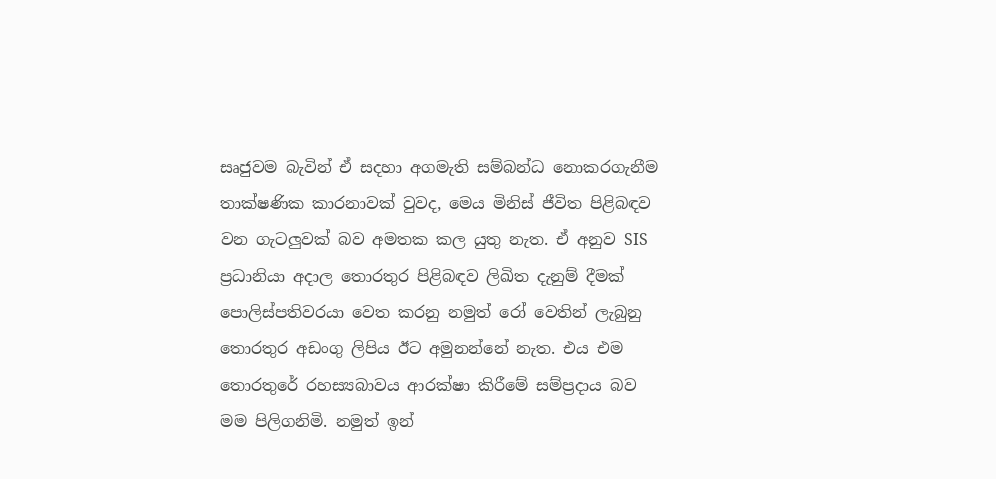සෘජුවම බැවින් ඒ සදහා අගමැති සම්බන්ධ නොකරගැනීම තාක්ෂණික කාරනාවක් වුවද, මෙය මිනිස් ජීවිත පිළිබඳව වන ගැටලුවක් බව අමතක කල යුතු නැත. ඒ අනුව SIS ප්‍රධානියා අදාල තොරතුර පිළිබඳව ලිඛිත දැනුම් දීමක් පොලිස්පතිවරයා වෙත කරනු නමුත් රෝ වෙතින් ලැබුනු තොරතුර අඩංගු ලිපිය ඊට අමුනන්නේ නැත. එය එම තොරතුරේ රහස්‍යබාවය ආරක්ෂා කිරීමේ සම්ප්‍රදාය බව මම පිලිගනිමි. නමුත් ඉන්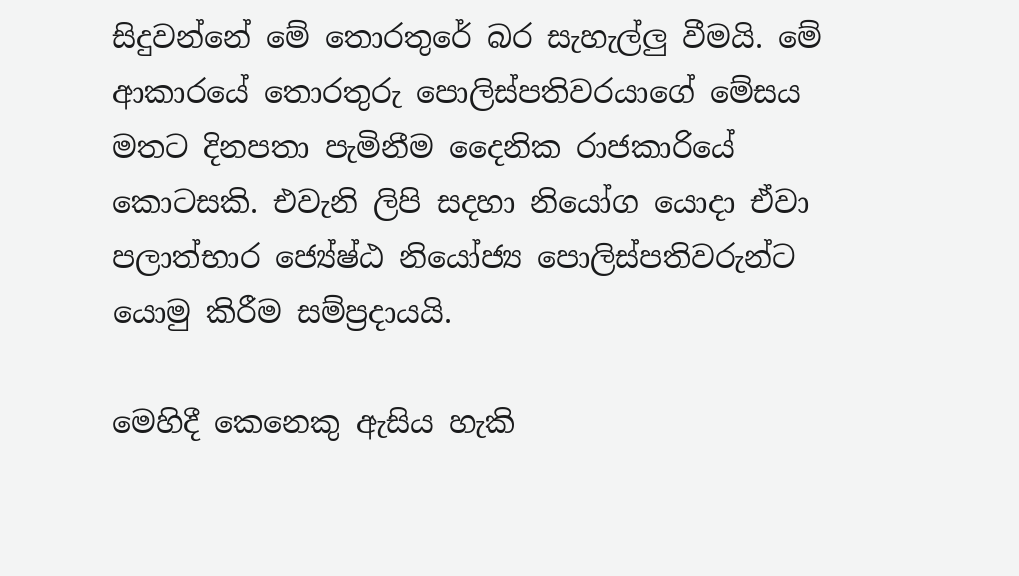සිදුවන්නේ මේ තොරතුරේ බර සැහැල්ලු වීමයි. මේ ආකාරයේ තොරතුරු පොලිස්පතිවරයාගේ මේසය මතට දිනපතා පැමිනීම දෛනික රාජකාරියේ කොටසකි. එවැනි ලිපි සදහා නියෝග යොදා ඒවා පලාත්භාර ජ්‍යේෂ්ඨ නියෝජ්‍ය පොලිස්පතිවරුන්ට යොමු කිරීම සම්ප්‍රදායයි.

මෙහිදී කෙනෙකු ඇසිය හැකි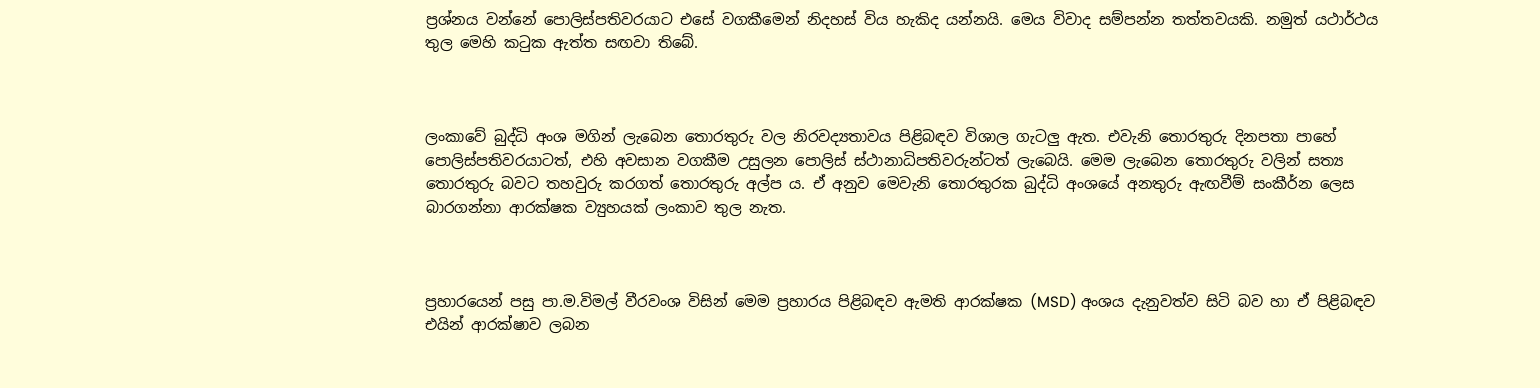ප්‍රශ්නය වන්නේ පොලිස්පතිවරයාට එසේ වගකීමෙන් නිදහස් විය හැකිද යන්නයි. මෙය විවාද සම්පන්න තත්තවයකි. නමුත් යථාර්ථය තුල මෙහි කටුක ඇත්ත සඟවා තිබේ.



ලංකාවේ බුද්ධි අංශ මගින් ලැබෙන තොරතුරු වල නිරවද්‍යතාවය පිළිබඳව විශාල ගැටලු ඇත. එවැනි තොරතුරු දිනපතා පාහේ පොලිස්පතිවරයාටත්, එහි අවසාන වගකීම උසුලන පොලිස් ස්ථානාධිපතිවරුන්ටත් ලැබෙයි. මෙම ලැබෙන තොරතුරු වලින් සත්‍ය තොරතුරු බවට තහවුරු කරගත් තොරතුරු අල්ප ය. ඒ අනුව මෙවැනි තොරතුරක බුද්ධි අංශයේ අනතුරු ඇඟවීම් සංකීර්න ලෙස බාරගන්නා ආරක්ෂක ව්‍යුහයක් ලංකාව තුල නැත.



ප්‍රහාරයෙන් පසු පා.ම.විමල් වීරවංශ විසින් මෙම ප්‍රහාරය පිළිබඳව ඇමති ආරක්ෂක (MSD) අංශය දැනුවත්ව සිටි බව හා ඒ පිළිබඳව එයින් ආරක්ෂාව ලබන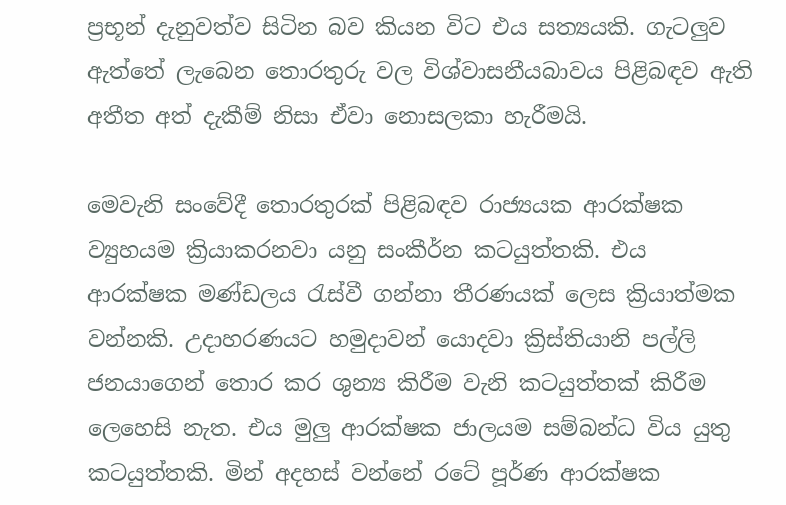ප්‍රභූන් දැනුවත්ව සිටින බව කියන විට එය සත්‍යයකි. ගැටලුව ඇත්තේ ලැබෙන තොරතුරු වල විශ්වාසනීයබාවය පිළිබඳව ඇති අතීත අත් දැකීම් නිසා ඒවා නොසලකා හැරීමයි.

මෙවැනි සංවේදී තොරතුරක් පිළිබඳව රාජ්‍යයක ආරක්ෂක ව්‍යුහයම ක්‍රියාකරනවා යනු සංකීර්න කටයුත්තකි. එය ආරක්ෂක මණ්ඩලය රැස්වී ගන්නා තීරණයක් ලෙස ක්‍රියාත්මක වන්නකි. උදාහරණයට හමුදාවන් යොදවා ක්‍රිස්තියානි පල්ලි ජනයාගෙන් තොර කර ශුන්‍ය කිරීම වැනි කටයුත්තක් කිරීම ලෙහෙසි නැත. එය මුලු ආරක්ෂක ජාලයම සම්බන්ධ විය යුතු කටයුත්තකි. මින් අදහස් වන්නේ රටේ පූර්ණ ආරක්ෂක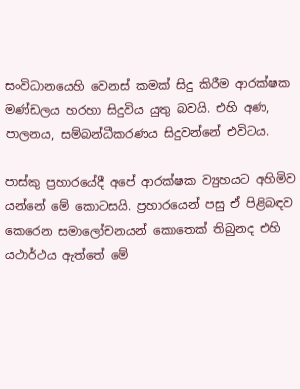සංවිධානයෙහි වෙනස් කමක් සිදු කිරීම ආරක්ෂක මණ්ඩලය හරහා සිදුවිය යුතු බවයි. එහි අණ, පාලනය, සම්බන්ධීකරණය සිදුවන්නේ එවිටය.

පාස්කු ප්‍රහාරයේදී අපේ ආරක්ෂක ව්‍යුහයට අහිමිව යන්නේ මේ කොටසයි. ප්‍රහාරයෙන් පසු ඒ පිළිබඳව කෙරෙන සමාලෝචනයන් කොතෙක් තිබුනද එහි යථාර්ථය ඇත්තේ මේ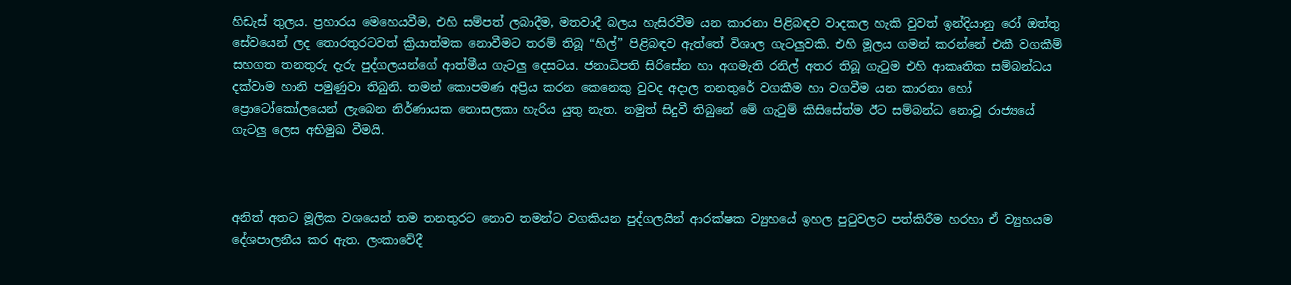හිඩැස් තුලය. ප්‍රහාරය මෙහෙයවීම, එහි සම්පත් ලබාදීම, මතවාදී බලය හැසිරවීම යන කාරනා පිළිබඳව වාදකල හැකි වුවත් ඉන්දියානු රෝ ඔත්තු සේවයෙන් ලද තොරතුරටවත් ක්‍රියාත්මක නොවීමට තරම් තිබූ “හිල්” පිළිබඳව ඇත්තේ විශාල ගැටලුවකි. එහි මූලය ගමන් කරන්නේ එකී වගකීම් සහගත තනතුරු දැරු පුද්ගලයන්ගේ ආත්මීය ගැටලු දෙසටය. ජනාධිපති සිරිසේන හා අගමැති රනිල් අතර තිබූ ගැටුම එහි ආකෘතික සම්බන්ධය දක්වාම හානි පමුණුවා තිබුනි. තමන් කොපමණ අප්‍රිය කරන කෙනෙකු වුවද අදාල තනතුරේ වගකීම හා වගවීම යන කාරනා හෝ ප්‍රොටෝකෝලයෙන් ලැබෙන නිර්ණායක නොසලකා හැරිය යුතු නැත. නමුත් සිදුවී තිබුනේ මේ ගැටුම් කිසිසේත්ම ඊට සම්බන්ධ නොවූ රාජ්‍යයේ ගැටලු ලෙස අභිමුඛ වීමයි.



අනිත් අතට මූලික වශයෙන් තම තනතුරට නොව තමන්ට වගකියන පුද්ගලයින් ආරක්ෂක ව්‍යුහයේ ඉහල පුටුවලට පත්කිරීම හරහා ඒ ව්‍යුහයම දේශපාලනීය කර ඇත. ලංකාවේදී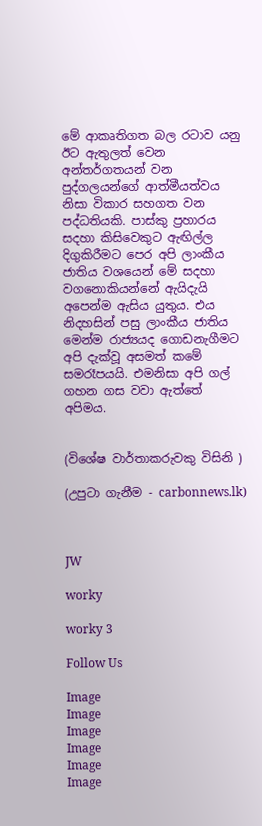මේ ආකෘතිගත බල රටාව යනු ඊට ඇතුලත් වෙන අන්තර්ගතයන් වන පුද්ගලයන්ගේ ආත්මීයත්වය නිසා විකාර සහගත වන පද්ධතියකි. පාස්කු ප්‍රහාරය සදහා කිසිවෙකුට ඇඟිල්ල දිගුකිරීමට පෙර අපි ලාංකීය ජාතිය වශයෙන් මේ සදහා වගනොකියන්නේ ඇයිදැයි අපෙන්ම ඇසිය යුතුය. එය නිදහසින් පසු ලාංකීය ජාතිය මෙන්ම රාජ්‍යයද ගොඩනැගීමට අපි දැක්වූ අසමත් කමේ සමරෑපයයි. එමනිසා අපි ගල් ගහන ගස වවා ඇත්තේ අපිමය.


(විශේෂ වාර්තාකරුවකු විසිනි )

(උපුටා ගැනීම - carbonnews.lk)



JW

worky

worky 3

Follow Us

Image
Image
Image
Image
Image
Image